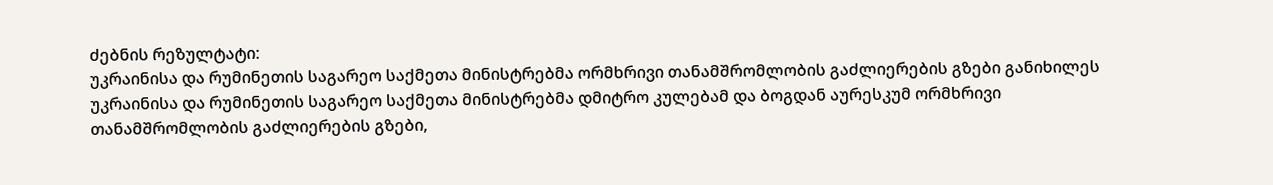ძებნის რეზულტატი:
უკრაინისა და რუმინეთის საგარეო საქმეთა მინისტრებმა ორმხრივი თანამშრომლობის გაძლიერების გზები განიხილეს
უკრაინისა და რუმინეთის საგარეო საქმეთა მინისტრებმა დმიტრო კულებამ და ბოგდან აურესკუმ ორმხრივი თანამშრომლობის გაძლიერების გზები,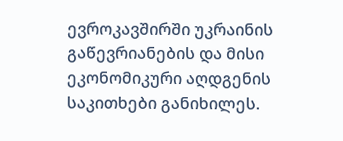ევროკავშირში უკრაინის გაწევრიანების და მისი ეკონომიკური აღდგენის საკითხები განიხილეს.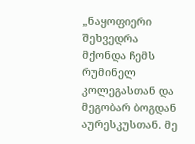„ნაყოფიერი შეხვედრა მქონდა ჩემს რუმინელ კოლეგასთან და მეგობარ ბოგდან აურესკუსთან. მე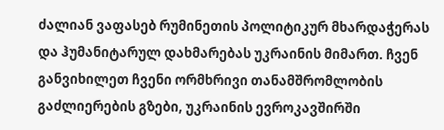ძალიან ვაფასებ რუმინეთის პოლიტიკურ მხარდაჭერას და ჰუმანიტარულ დახმარებას უკრაინის მიმართ. ჩვენ განვიხილეთ ჩვენი ორმხრივი თანამშრომლობის გაძლიერების გზები, უკრაინის ევროკავშირში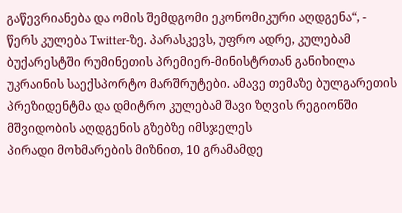გაწევრიანება და ომის შემდგომი ეკონომიკური აღდგენა“, - წერს კულება Twitter-ზე. პარასკევს, უფრო ადრე, კულებამ ბუქარესტში რუმინეთის პრემიერ-მინისტრთან განიხილა უკრაინის საექსპორტო მარშრუტები. ამავე თემაზე ბულგარეთის პრეზიდენტმა და დმიტრო კულებამ შავი ზღვის რეგიონში მშვიდობის აღდგენის გზებზე იმსჯელეს
პირადი მოხმარების მიზნით, 10 გრამამდე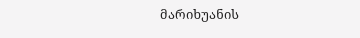მარიხუანის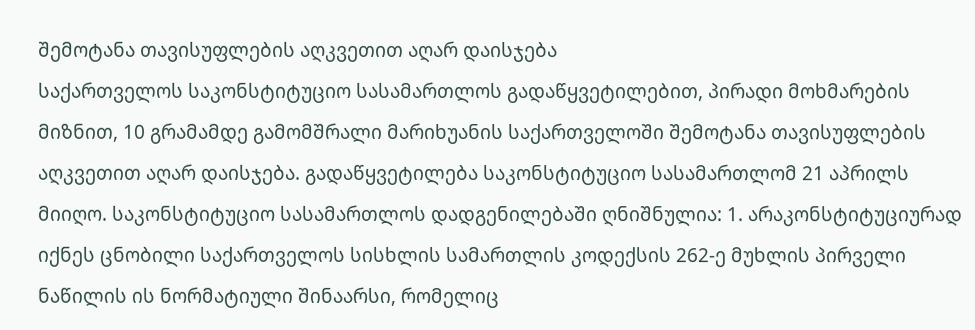შემოტანა თავისუფლების აღკვეთით აღარ დაისჯება
საქართველოს საკონსტიტუციო სასამართლოს გადაწყვეტილებით, პირადი მოხმარების მიზნით, 10 გრამამდე გამომშრალი მარიხუანის საქართველოში შემოტანა თავისუფლების აღკვეთით აღარ დაისჯება. გადაწყვეტილება საკონსტიტუციო სასამართლომ 21 აპრილს მიიღო. საკონსტიტუციო სასამართლოს დადგენილებაში ღნიშნულია: 1. არაკონსტიტუციურად იქნეს ცნობილი საქართველოს სისხლის სამართლის კოდექსის 262-ე მუხლის პირველი ნაწილის ის ნორმატიული შინაარსი, რომელიც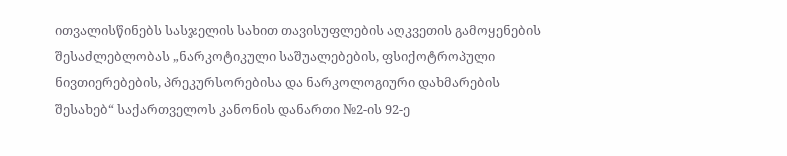ითვალისწინებს სასჯელის სახით თავისუფლების აღკვეთის გამოყენების შესაძლებლობას „ნარკოტიკული საშუალებების, ფსიქოტროპული ნივთიერებების, პრეკურსორებისა და ნარკოლოგიური დახმარების შესახებ“ საქართველოს კანონის დანართი №2-ის 92-ე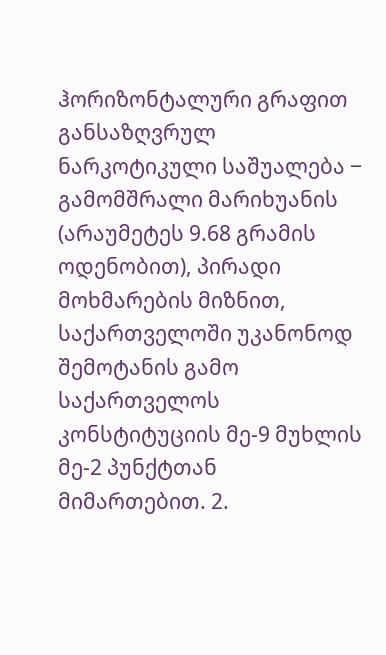ჰორიზონტალური გრაფით განსაზღვრულ ნარკოტიკული საშუალება ‒ გამომშრალი მარიხუანის (არაუმეტეს 9.68 გრამის ოდენობით), პირადი მოხმარების მიზნით, საქართველოში უკანონოდ შემოტანის გამო საქართველოს კონსტიტუციის მე-9 მუხლის მე-2 პუნქტთან მიმართებით. 2.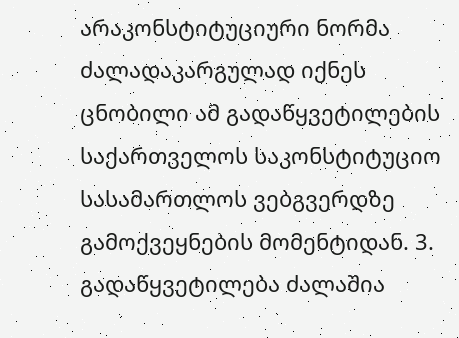არაკონსტიტუციური ნორმა ძალადაკარგულად იქნეს ცნობილი ამ გადაწყვეტილების საქართველოს საკონსტიტუციო სასამართლოს ვებგვერდზე გამოქვეყნების მომენტიდან. 3. გადაწყვეტილება ძალაშია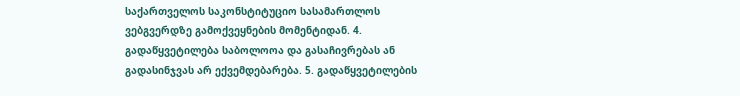საქართველოს საკონსტიტუციო სასამართლოს ვებგვერდზე გამოქვეყნების მომენტიდან. 4. გადაწყვეტილება საბოლოოა და გასაჩივრებას ან გადასინჯვას არ ექვემდებარება. 5. გადაწყვეტილების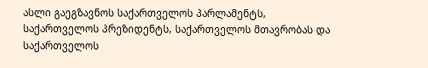ასლი გაეგზავნოს საქართველოს პარლამენტს, საქართველოს პრეზიდენტს, საქართველოს მთავრობას და საქართველოს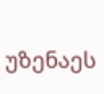უზენაეს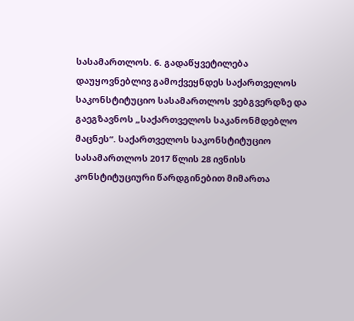სასამართლოს. 6. გადაწყვეტილება დაუყოვნებლივ გამოქვეყნდეს საქართველოს საკონსტიტუციო სასამართლოს ვებგვერდზე და გაეგზავნოს „საქართველოს საკანონმდებლო მაცნეს“. საქართველოს საკონსტიტუციო სასამართლოს 2017 წლის 28 ივნისს კონსტიტუციური წარდგინებით მიმართა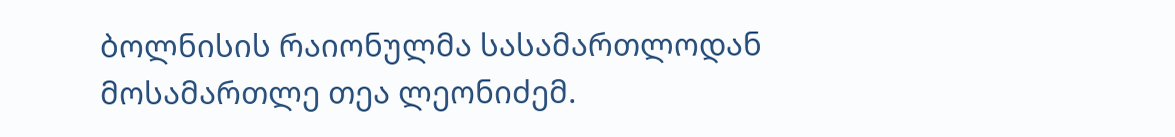ბოლნისის რაიონულმა სასამართლოდან მოსამართლე თეა ლეონიძემ.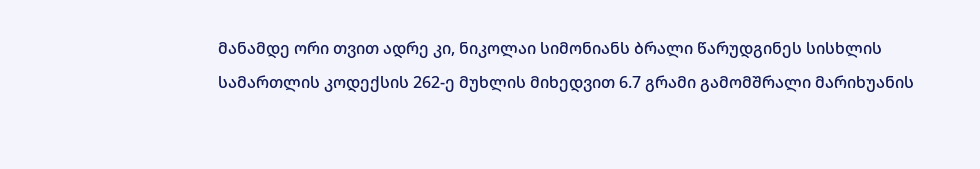მანამდე ორი თვით ადრე კი, ნიკოლაი სიმონიანს ბრალი წარუდგინეს სისხლის სამართლის კოდექსის 262-ე მუხლის მიხედვით 6.7 გრამი გამომშრალი მარიხუანის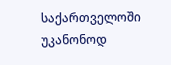საქართველოში უკანონოდ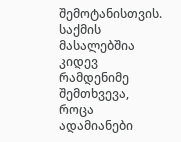შემოტანისთვის. საქმის მასალებშია კიდევ რამდენიმე შემთხვევა, როცა ადამიანები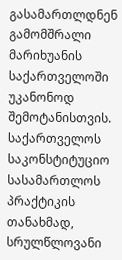გასამართლდნენ გამომშრალი მარიხუანის საქართველოში უკანონოდ შემოტანისთვის. საქართველოს საკონსტიტუციო სასამართლოს პრაქტიკის თანახმად, სრულწლოვანი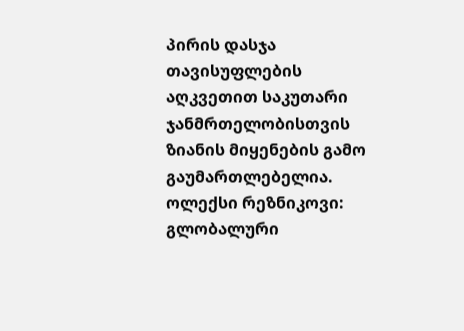პირის დასჯა თავისუფლების აღკვეთით საკუთარი ჯანმრთელობისთვის ზიანის მიყენების გამო გაუმართლებელია.
ოლექსი რეზნიკოვი: გლობალური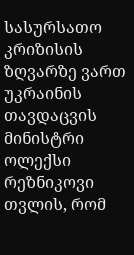სასურსათო კრიზისის ზღვარზე ვართ
უკრაინის თავდაცვის მინისტრი ოლექსი რეზნიკოვი თვლის, რომ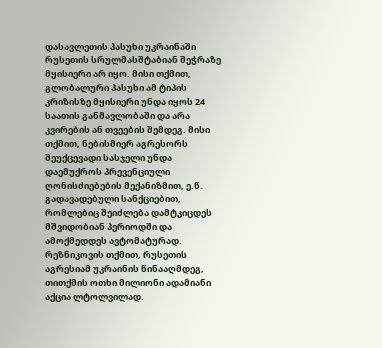დასავლეთის პასუხი უკრაინაში რუსეთის სრულმასშტაბიან შეჭრაზე მყისიერი არ იყო. მისი თქმით, გლობალური პასუხი ამ ტიპის კრიზისზე მყისიერი უნდა იყოს 24 საათის განმავლობაში და არა კვირების ან თვეების შემდეგ. მისი თქმით, ნებისმიერ აგრესორს შეუქცევადი სასჯელი უნდა დაემუქროს პრევენციული ღონისძიებების მექანიზმით, ე.წ. გადავადებული სანქციებით, რომლებიც შეიძლება დამტკიცდეს მშვიდობიან პერიოდში და ამოქმედდეს ავტომატურად. რეზნიკოვის თქმით, რუსეთის აგრესიამ უკრაინის წინააღმდეგ, თითქმის ოთხი მილიონი ადამიანი აქცია ლტოლვილად.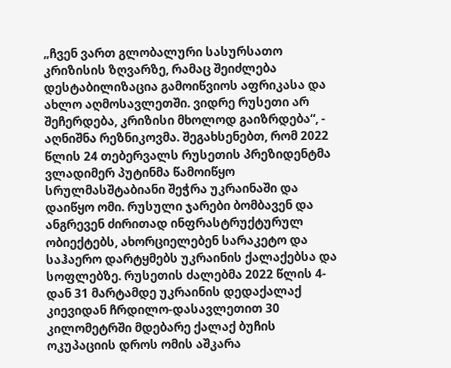„ჩვენ ვართ გლობალური სასურსათო კრიზისის ზღვარზე, რამაც შეიძლება დესტაბილიზაცია გამოიწვიოს აფრიკასა და ახლო აღმოსავლეთში. ვიდრე რუსეთი არ შეჩერდება, კრიზისი მხოლოდ გაიზრდება“, - აღნიშნა რეზნიკოვმა. შეგახსენებთ, რომ 2022 წლის 24 თებერვალს რუსეთის პრეზიდენტმა ვლადიმერ პუტინმა წამოიწყო სრულმასშტაბიანი შეჭრა უკრაინაში და დაიწყო ომი. რუსული ჯარები ბომბავენ და ანგრევენ ძირითად ინფრასტრუქტურულ ობიექტებს, ახორციელებენ სარაკეტო და საჰაერო დარტყმებს უკრაინის ქალაქებსა და სოფლებზე. რუსეთის ძალებმა 2022 წლის 4-დან 31 მარტამდე უკრაინის დედაქალაქ კიევიდან ჩრდილო-დასავლეთით 30 კილომეტრში მდებარე ქალაქ ბუჩის ოკუპაციის დროს ომის აშკარა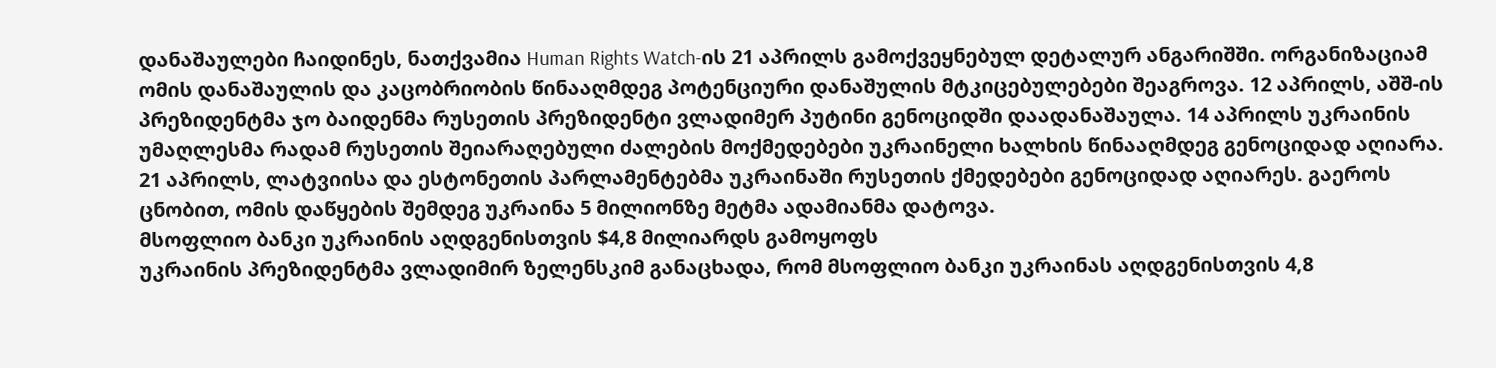დანაშაულები ჩაიდინეს, ნათქვამია Human Rights Watch-ის 21 აპრილს გამოქვეყნებულ დეტალურ ანგარიშში. ორგანიზაციამ ომის დანაშაულის და კაცობრიობის წინააღმდეგ პოტენციური დანაშულის მტკიცებულებები შეაგროვა. 12 აპრილს, აშშ-ის პრეზიდენტმა ჯო ბაიდენმა რუსეთის პრეზიდენტი ვლადიმერ პუტინი გენოციდში დაადანაშაულა. 14 აპრილს უკრაინის უმაღლესმა რადამ რუსეთის შეიარაღებული ძალების მოქმედებები უკრაინელი ხალხის წინააღმდეგ გენოციდად აღიარა. 21 აპრილს, ლატვიისა და ესტონეთის პარლამენტებმა უკრაინაში რუსეთის ქმედებები გენოციდად აღიარეს. გაეროს ცნობით, ომის დაწყების შემდეგ უკრაინა 5 მილიონზე მეტმა ადამიანმა დატოვა.
მსოფლიო ბანკი უკრაინის აღდგენისთვის $4,8 მილიარდს გამოყოფს
უკრაინის პრეზიდენტმა ვლადიმირ ზელენსკიმ განაცხადა, რომ მსოფლიო ბანკი უკრაინას აღდგენისთვის 4,8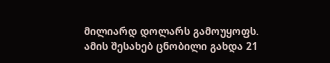მილიარდ დოლარს გამოუყოფს. ამის შესახებ ცნობილი გახდა 21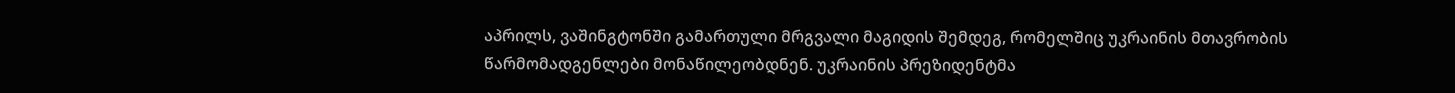აპრილს, ვაშინგტონში გამართული მრგვალი მაგიდის შემდეგ, რომელშიც უკრაინის მთავრობის წარმომადგენლები მონაწილეობდნენ. უკრაინის პრეზიდენტმა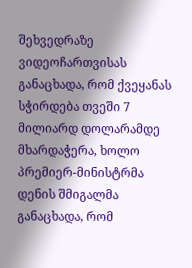შეხვედრაზე ვიდეოჩართვისას განაცხადა, რომ ქვეყანას სჭირდება თვეში 7 მილიარდ დოლარამდე მხარდაჭერა, ხოლო პრემიერ-მინისტრმა დენის შმიგალმა განაცხადა, რომ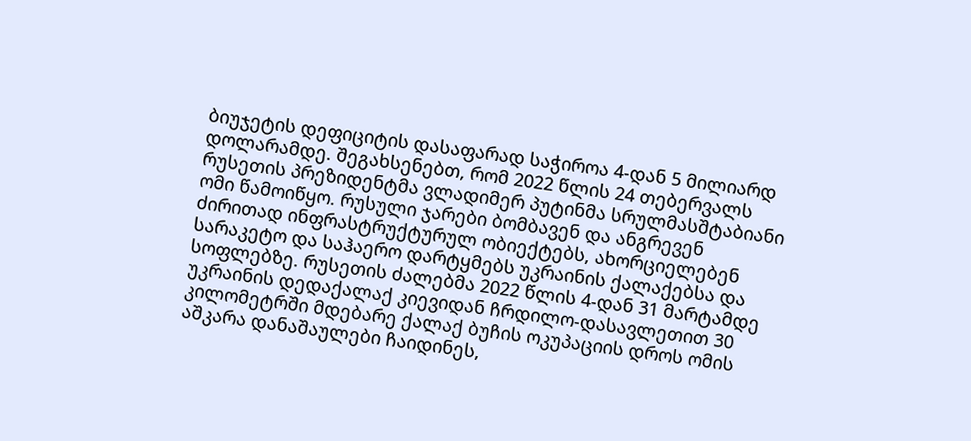ბიუჯეტის დეფიციტის დასაფარად საჭიროა 4-დან 5 მილიარდ დოლარამდე. შეგახსენებთ, რომ 2022 წლის 24 თებერვალს რუსეთის პრეზიდენტმა ვლადიმერ პუტინმა სრულმასშტაბიანი ომი წამოიწყო. რუსული ჯარები ბომბავენ და ანგრევენ ძირითად ინფრასტრუქტურულ ობიექტებს, ახორციელებენ სარაკეტო და საჰაერო დარტყმებს უკრაინის ქალაქებსა და სოფლებზე. რუსეთის ძალებმა 2022 წლის 4-დან 31 მარტამდე უკრაინის დედაქალაქ კიევიდან ჩრდილო-დასავლეთით 30 კილომეტრში მდებარე ქალაქ ბუჩის ოკუპაციის დროს ომის აშკარა დანაშაულები ჩაიდინეს,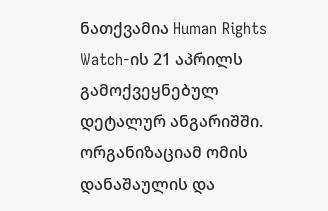ნათქვამია Human Rights Watch-ის 21 აპრილს გამოქვეყნებულ დეტალურ ანგარიშში. ორგანიზაციამ ომის დანაშაულის და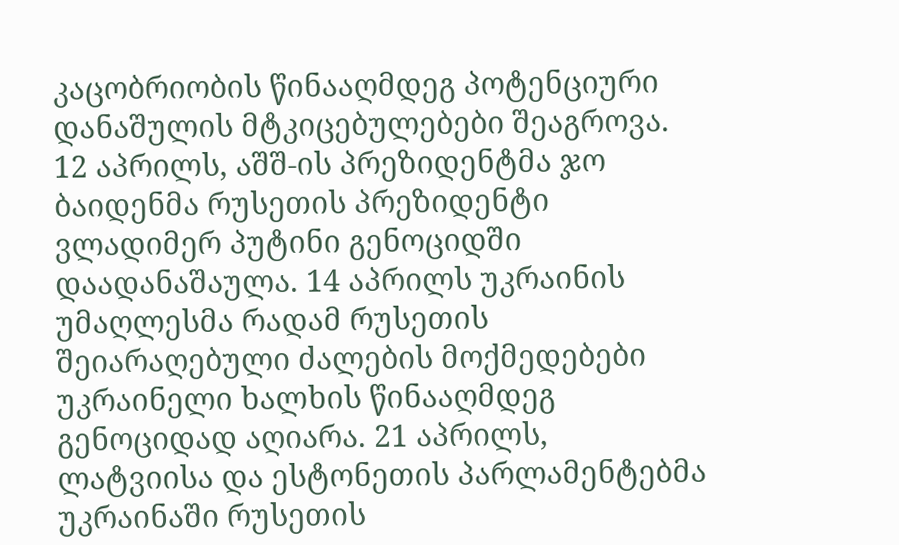კაცობრიობის წინააღმდეგ პოტენციური დანაშულის მტკიცებულებები შეაგროვა. 12 აპრილს, აშშ-ის პრეზიდენტმა ჯო ბაიდენმა რუსეთის პრეზიდენტი ვლადიმერ პუტინი გენოციდში დაადანაშაულა. 14 აპრილს უკრაინის უმაღლესმა რადამ რუსეთის შეიარაღებული ძალების მოქმედებები უკრაინელი ხალხის წინააღმდეგ გენოციდად აღიარა. 21 აპრილს, ლატვიისა და ესტონეთის პარლამენტებმა უკრაინაში რუსეთის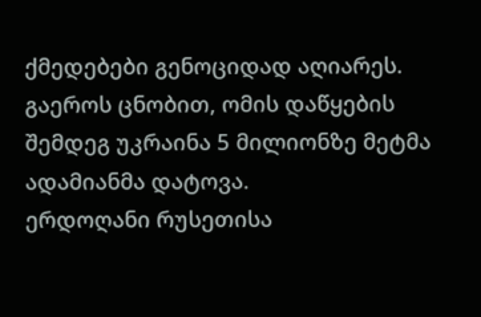ქმედებები გენოციდად აღიარეს. გაეროს ცნობით, ომის დაწყების შემდეგ უკრაინა 5 მილიონზე მეტმა ადამიანმა დატოვა.
ერდოღანი რუსეთისა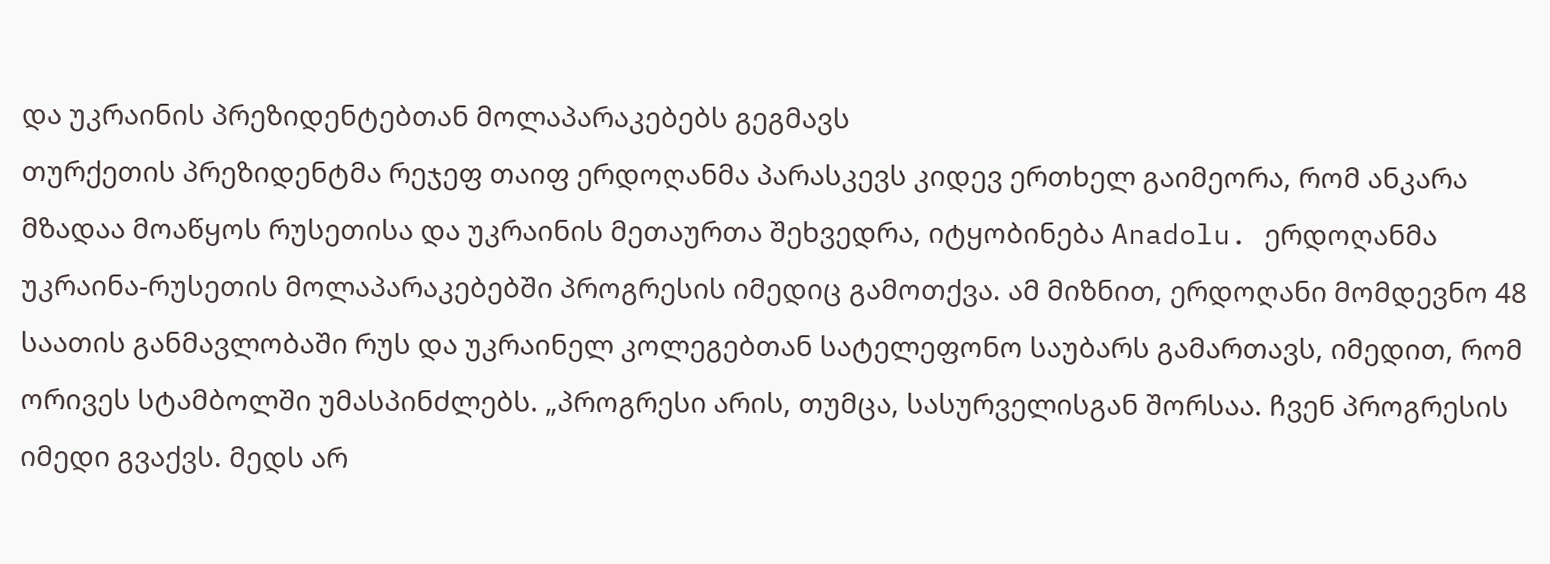და უკრაინის პრეზიდენტებთან მოლაპარაკებებს გეგმავს
თურქეთის პრეზიდენტმა რეჯეფ თაიფ ერდოღანმა პარასკევს კიდევ ერთხელ გაიმეორა, რომ ანკარა მზადაა მოაწყოს რუსეთისა და უკრაინის მეთაურთა შეხვედრა, იტყობინება Anadolu. ერდოღანმა უკრაინა-რუსეთის მოლაპარაკებებში პროგრესის იმედიც გამოთქვა. ამ მიზნით, ერდოღანი მომდევნო 48 საათის განმავლობაში რუს და უკრაინელ კოლეგებთან სატელეფონო საუბარს გამართავს, იმედით, რომ ორივეს სტამბოლში უმასპინძლებს. „პროგრესი არის, თუმცა, სასურველისგან შორსაა. ჩვენ პროგრესის იმედი გვაქვს. მედს არ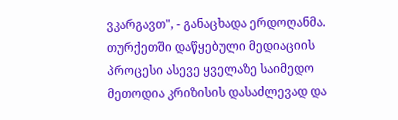ვკარგავთ", - განაცხადა ერდოღანმა. თურქეთში დაწყებული მედიაციის პროცესი ასევე ყველაზე საიმედო მეთოდია კრიზისის დასაძლევად და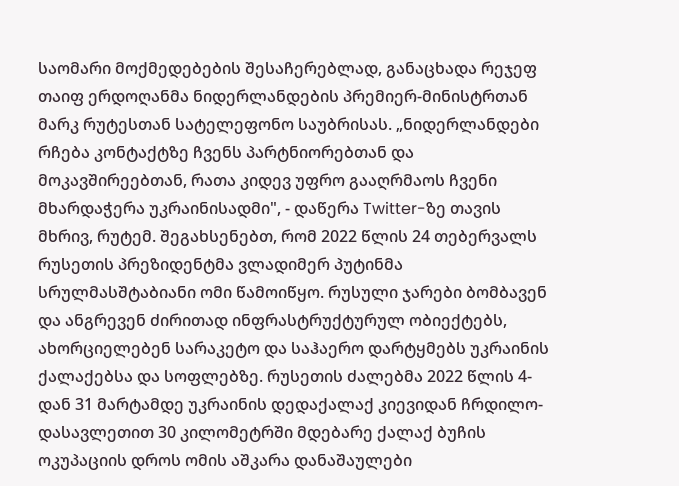საომარი მოქმედებების შესაჩერებლად, განაცხადა რეჯეფ თაიფ ერდოღანმა ნიდერლანდების პრემიერ-მინისტრთან მარკ რუტესთან სატელეფონო საუბრისას. „ნიდერლანდები რჩება კონტაქტზე ჩვენს პარტნიორებთან და მოკავშირეებთან, რათა კიდევ უფრო გააღრმაოს ჩვენი მხარდაჭერა უკრაინისადმი", - დაწერა Twitter-ზე თავის მხრივ, რუტემ. შეგახსენებთ, რომ 2022 წლის 24 თებერვალს რუსეთის პრეზიდენტმა ვლადიმერ პუტინმა სრულმასშტაბიანი ომი წამოიწყო. რუსული ჯარები ბომბავენ და ანგრევენ ძირითად ინფრასტრუქტურულ ობიექტებს, ახორციელებენ სარაკეტო და საჰაერო დარტყმებს უკრაინის ქალაქებსა და სოფლებზე. რუსეთის ძალებმა 2022 წლის 4-დან 31 მარტამდე უკრაინის დედაქალაქ კიევიდან ჩრდილო-დასავლეთით 30 კილომეტრში მდებარე ქალაქ ბუჩის ოკუპაციის დროს ომის აშკარა დანაშაულები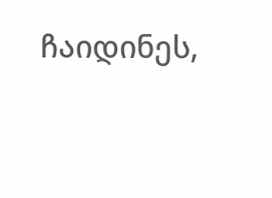ჩაიდინეს,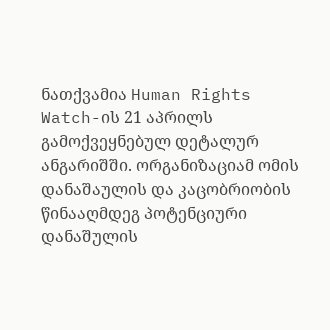ნათქვამია Human Rights Watch-ის 21 აპრილს გამოქვეყნებულ დეტალურ ანგარიშში. ორგანიზაციამ ომის დანაშაულის და კაცობრიობის წინააღმდეგ პოტენციური დანაშულის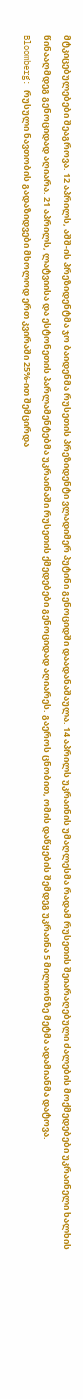მტკიცებულებები შეაგროვა. 12 აპრილს, აშშ-ის პრეზიდენტმა ჯო ბაიდენმა რუსეთის პრეზიდენტი ვლადიმერ პუტინი გენოციდში დაადანაშაულა. 14 აპრილს უკრაინის უმაღლესმა რადამ რუსეთის შეიარაღებული ძალების მოქმედებები უკრაინელი ხალხის წინააღმდეგ გენოციდად აღიარა. 21 აპრილს, ლატვიისა და ესტონეთის პარლამენტებმა უკრაინაში რუსეთის ქმედებები გენოციდად აღიარეს. გაეროს ცნობით, ომის დაწყების შემდეგ უკრაინა 5 მილიონზე მეტმა ადამიანმა დატოვა.
Bloomberg: რუსული ნავთობის გადაზიდვები მხოლოდ ერთ კვირაში 25%-ით შემცირდა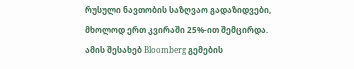რუსული ნავთობის საზღვაო გადაზიდვები, მხოლოდ ერთ კვირაში 25%-ით შემცირდა. ამის შესახებ Bloomberg გემების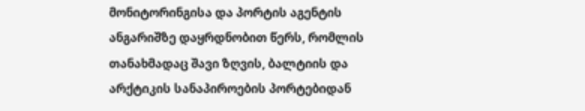მონიტორინგისა და პორტის აგენტის ანგარიშზე დაყრდნობით წერს, რომლის თანახმადაც შავი ზღვის, ბალტიის და არქტიკის სანაპიროების პორტებიდან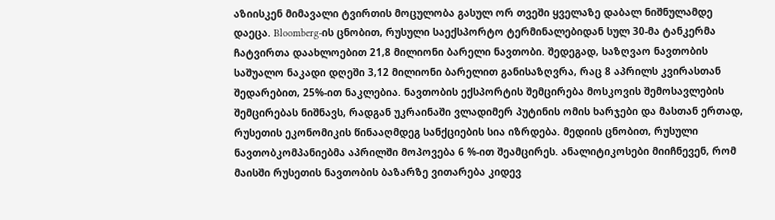აზიისკენ მიმავალი ტვირთის მოცულობა გასულ ორ თვეში ყველაზე დაბალ ნიშნულამდე დაეცა. Bloomberg-ის ცნობით, რუსული საექსპორტო ტერმინალებიდან სულ 30-მა ტანკერმა ჩატვირთა დაახლოებით 21,8 მილიონი ბარელი ნავთობი. შედეგად, საზღვაო ნავთობის საშუალო ნაკადი დღეში 3,12 მილიონი ბარელით განისაზღვრა, რაც 8 აპრილს კვირასთან შედარებით, 25%-ით ნაკლებია. ნავთობის ექსპორტის შემცირება მოსკოვის შემოსავლების შემცირებას ნიშნავს, რადგან უკრაინაში ვლადიმერ პუტინის ომის ხარჯები და მასთან ერთად, რუსეთის ეკონომიკის წინააღმდეგ სანქციების სია იზრდება. მედიის ცნობით, რუსული ნავთობკომპანიებმა აპრილში მოპოვება 6 %-ით შეამცირეს. ანალიტიკოსები მიიჩნევენ, რომ მაისში რუსეთის ნავთობის ბაზარზე ვითარება კიდევ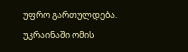უფრო გართულდება. უკრაინაში ომის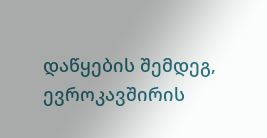დაწყების შემდეგ, ევროკავშირის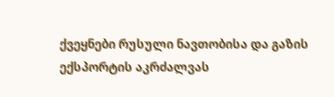ქვეყნები რუსული ნავთობისა და გაზის ექსპორტის აკრძალვას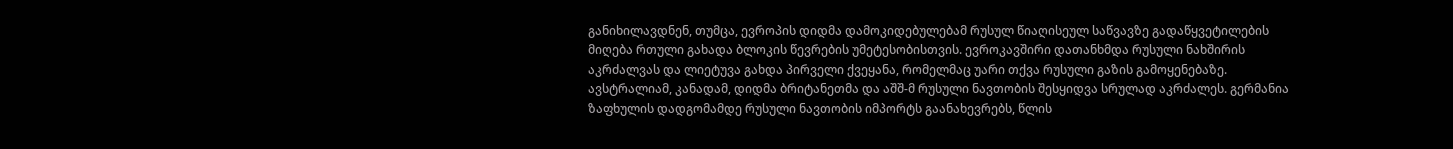განიხილავდნენ, თუმცა, ევროპის დიდმა დამოკიდებულებამ რუსულ წიაღისეულ საწვავზე გადაწყვეტილების მიღება რთული გახადა ბლოკის წევრების უმეტესობისთვის. ევროკავშირი დათანხმდა რუსული ნახშირის აკრძალვას და ლიეტუვა გახდა პირველი ქვეყანა, რომელმაც უარი თქვა რუსული გაზის გამოყენებაზე. ავსტრალიამ, კანადამ, დიდმა ბრიტანეთმა და აშშ-მ რუსული ნავთობის შესყიდვა სრულად აკრძალეს. გერმანია ზაფხულის დადგომამდე რუსული ნავთობის იმპორტს გაანახევრებს, წლის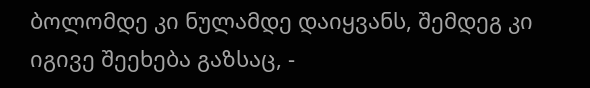ბოლომდე კი ნულამდე დაიყვანს, შემდეგ კი იგივე შეეხება გაზსაც, -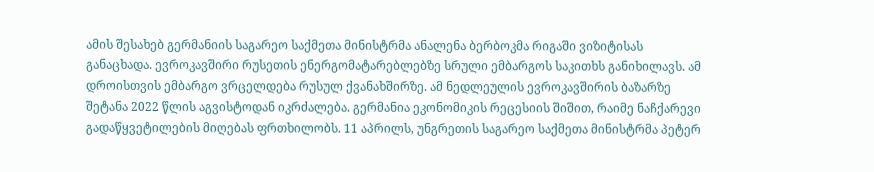ამის შესახებ გერმანიის საგარეო საქმეთა მინისტრმა ანალენა ბერბოკმა რიგაში ვიზიტისას განაცხადა. ევროკავშირი რუსეთის ენერგომატარებლებზე სრული ემბარგოს საკითხს განიხილავს. ამ დროისთვის ემბარგო ვრცელდება რუსულ ქვანახშირზე. ამ ნედლეულის ევროკავშირის ბაზარზე შეტანა 2022 წლის აგვისტოდან იკრძალება. გერმანია ეკონომიკის რეცესიის შიშით, რაიმე ნაჩქარევი გადაწყვეტილების მიღებას ფრთხილობს. 11 აპრილს, უნგრეთის საგარეო საქმეთა მინისტრმა პეტერ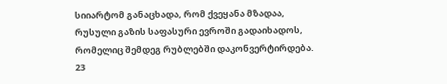სიიარტომ განაცხადა, რომ ქვეყანა მზადაა, რუსული გაზის საფასური ევროში გადაიხადოს, რომელიც შემდეგ რუბლებში დაკონვერტირდება. 23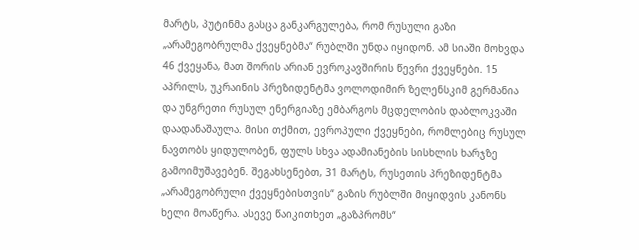მარტს, პუტინმა გასცა განკარგულება, რომ რუსული გაზი „არამეგობრულმა ქვეყნებმა“ რუბლში უნდა იყიდონ. ამ სიაში მოხვდა 46 ქვეყანა, მათ შორის არიან ევროკავშირის წევრი ქვეყნები. 15 აპრილს, უკრაინის პრეზიდენტმა ვოლოდიმირ ზელენსკიმ გერმანია და უნგრეთი რუსულ ენერგიაზე ემბარგოს მცდელობის დაბლოკვაში დაადანაშაულა. მისი თქმით, ევროპული ქვეყნები, რომლებიც რუსულ ნავთობს ყიდულობენ, ფულს სხვა ადამიანების სისხლის ხარჯზე გამოიმუშავებენ. შეგახსენებთ, 31 მარტს, რუსეთის პრეზიდენტმა „არამეგობრული ქვეყნებისთვის“ გაზის რუბლში მიყიდვის კანონს ხელი მოაწერა. ასევე წაიკითხეთ „გაზპრომს“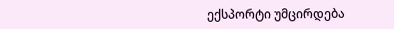ექსპორტი უმცირდება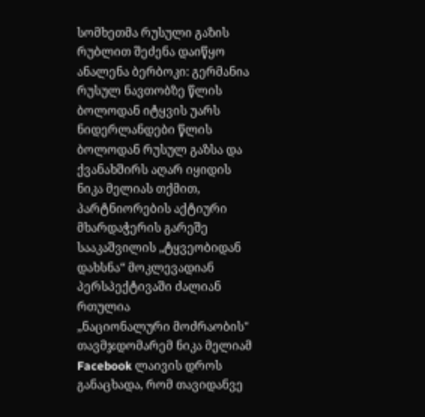სომხეთმა რუსული გაზის რუბლით შეძენა დაიწყო ანალენა ბერბოკი: გერმანია რუსულ ნავთობზე წლის ბოლოდან იტყვის უარს ნიდერლანდები წლის ბოლოდან რუსულ გაზსა და ქვანახშირს აღარ იყიდის
ნიკა მელიას თქმით, პარტნიორების აქტიური მხარდაჭერის გარეშე სააკაშვილის „ტყვეობიდან დახსნა“ მოკლევადიან პერსპექტივაში ძალიან რთულია
„ნაციონალური მოძრაობის" თავმჯდომარემ ნიკა მელიამ Facebook ლაივის დროს განაცხადა, რომ თავიდანვე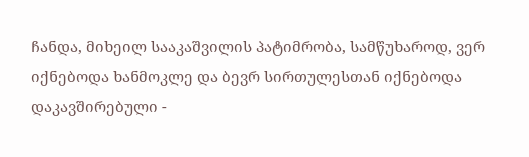ჩანდა, მიხეილ სააკაშვილის პატიმრობა, სამწუხაროდ, ვერ იქნებოდა ხანმოკლე და ბევრ სირთულესთან იქნებოდა დაკავშირებული -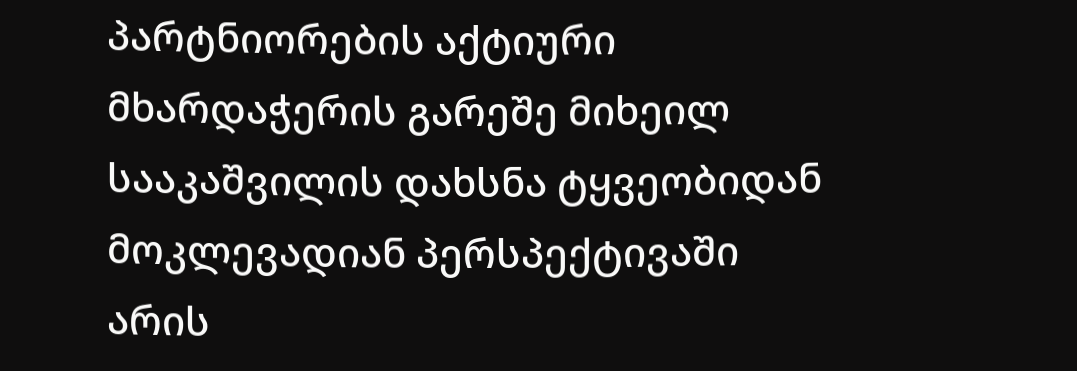პარტნიორების აქტიური მხარდაჭერის გარეშე მიხეილ სააკაშვილის დახსნა ტყვეობიდან მოკლევადიან პერსპექტივაში არის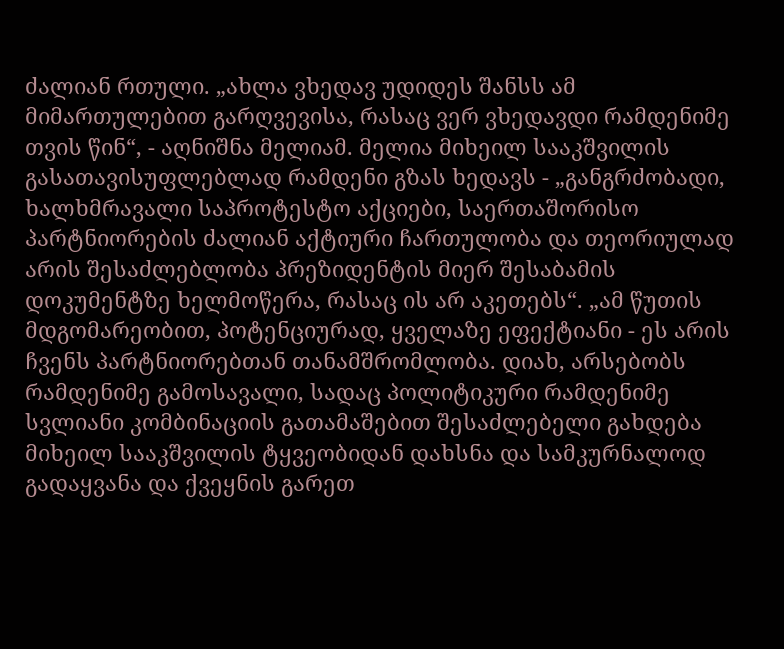ძალიან რთული. „ახლა ვხედავ უდიდეს შანსს ამ მიმართულებით გარღვევისა, რასაც ვერ ვხედავდი რამდენიმე თვის წინ“, - აღნიშნა მელიამ. მელია მიხეილ სააკშვილის გასათავისუფლებლად რამდენი გზას ხედავს - „განგრძობადი, ხალხმრავალი საპროტესტო აქციები, საერთაშორისო პარტნიორების ძალიან აქტიური ჩართულობა და თეორიულად არის შესაძლებლობა პრეზიდენტის მიერ შესაბამის დოკუმენტზე ხელმოწერა, რასაც ის არ აკეთებს“. „ამ წუთის მდგომარეობით, პოტენციურად, ყველაზე ეფექტიანი - ეს არის ჩვენს პარტნიორებთან თანამშრომლობა. დიახ, არსებობს რამდენიმე გამოსავალი, სადაც პოლიტიკური რამდენიმე სვლიანი კომბინაციის გათამაშებით შესაძლებელი გახდება მიხეილ სააკშვილის ტყვეობიდან დახსნა და სამკურნალოდ გადაყვანა და ქვეყნის გარეთ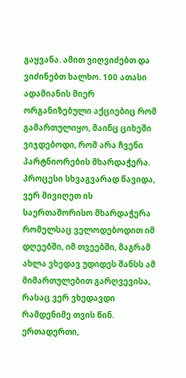გაყვანა. ამით ვიღვიძებთ და ვიძინებთ ხალხო. 100 ათასი ადამიანის მიერ ორგანიზებული აქციებიც რომ გამართულიყო, მაინც ციხეში ვიჯდებოდი, რომ არა ჩვენი პარტნიორების მხარდაჭერა. პროცესი სხვაგვარად წავიდა, ვერ მივიღეთ ის საერთაშორისო მხარდაჭერა რომელსაც ველოდებოდით იმ დღეებში, იმ თვეებში, მაგრამ ახლა ვხედავ უდიდეს შანსს ამ მიმართულებით გარღვევისა, რასაც ვერ ვხედავდი რამდენიმე თვის წინ. ერთადერთი,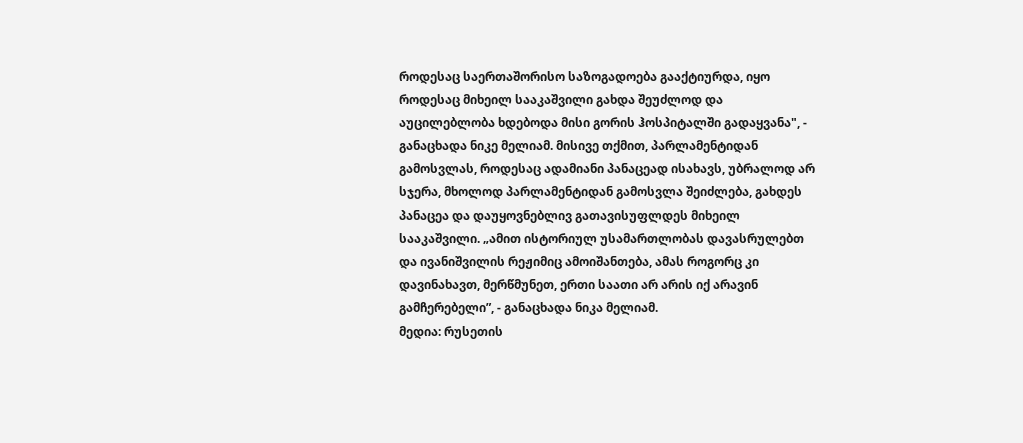როდესაც საერთაშორისო საზოგადოება გააქტიურდა, იყო როდესაც მიხეილ სააკაშვილი გახდა შეუძლოდ და აუცილებლობა ხდებოდა მისი გორის ჰოსპიტალში გადაყვანა", - განაცხადა ნიკე მელიამ. მისივე თქმით, პარლამენტიდან გამოსვლას, როდესაც ადამიანი პანაცეად ისახავს, უბრალოდ არ სჯერა, მხოლოდ პარლამენტიდან გამოსვლა შეიძლება, გახდეს პანაცეა და დაუყოვნებლივ გათავისუფლდეს მიხეილ სააკაშვილი. „ამით ისტორიულ უსამართლობას დავასრულებთ და ივანიშვილის რეჟიმიც ამოიშანთება, ამას როგორც კი დავინახავთ, მერწმუნეთ, ერთი საათი არ არის იქ არავინ გამჩერებელი”, - განაცხადა ნიკა მელიამ.
მედია: რუსეთის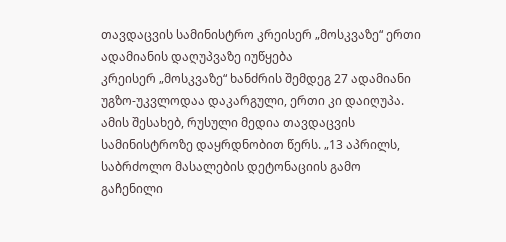თავდაცვის სამინისტრო კრეისერ „მოსკვაზე“ ერთი ადამიანის დაღუპვაზე იუწყება
კრეისერ „მოსკვაზე“ ხანძრის შემდეგ 27 ადამიანი უგზო-უკვლოდაა დაკარგული, ერთი კი დაიღუპა. ამის შესახებ, რუსული მედია თავდაცვის სამინისტროზე დაყრდნობით წერს. „13 აპრილს, საბრძოლო მასალების დეტონაციის გამო გაჩენილი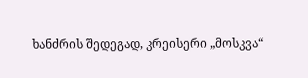ხანძრის შედეგად, კრეისერი „მოსკვა“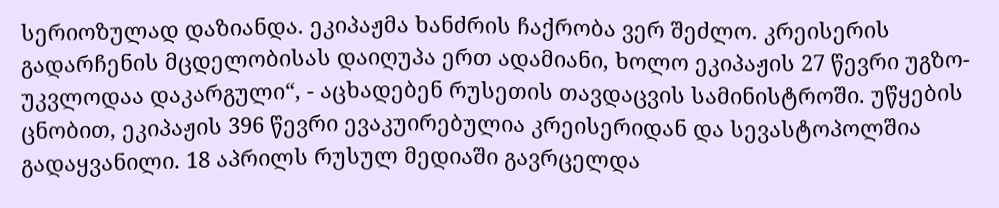სერიოზულად დაზიანდა. ეკიპაჟმა ხანძრის ჩაქრობა ვერ შეძლო. კრეისერის გადარჩენის მცდელობისას დაიღუპა ერთ ადამიანი, ხოლო ეკიპაჟის 27 წევრი უგზო-უკვლოდაა დაკარგული“, - აცხადებენ რუსეთის თავდაცვის სამინისტროში. უწყების ცნობით, ეკიპაჟის 396 წევრი ევაკუირებულია კრეისერიდან და სევასტოპოლშია გადაყვანილი. 18 აპრილს რუსულ მედიაში გავრცელდა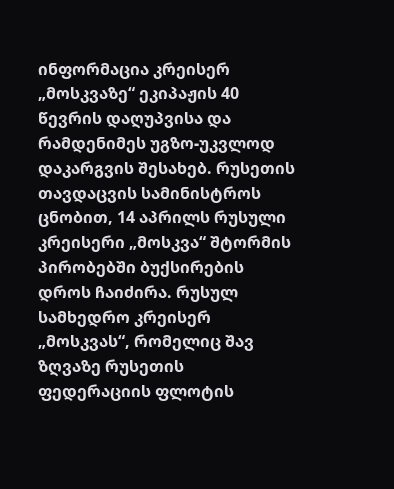ინფორმაცია კრეისერ „მოსკვაზე“ ეკიპაჟის 40 წევრის დაღუპვისა და რამდენიმეს უგზო-უკვლოდ დაკარგვის შესახებ. რუსეთის თავდაცვის სამინისტროს ცნობით, 14 აპრილს რუსული კრეისერი „მოსკვა“ შტორმის პირობებში ბუქსირების დროს ჩაიძირა. რუსულ სამხედრო კრეისერ „მოსკვას“, რომელიც შავ ზღვაზე რუსეთის ფედერაციის ფლოტის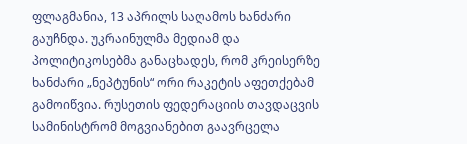ფლაგმანია, 13 აპრილს საღამოს ხანძარი გაუჩნდა. უკრაინულმა მედიამ და პოლიტიკოსებმა განაცხადეს, რომ კრეისერზე ხანძარი „ნეპტუნის“ ორი რაკეტის აფეთქებამ გამოიწვია. რუსეთის ფედერაციის თავდაცვის სამინისტრომ მოგვიანებით გაავრცელა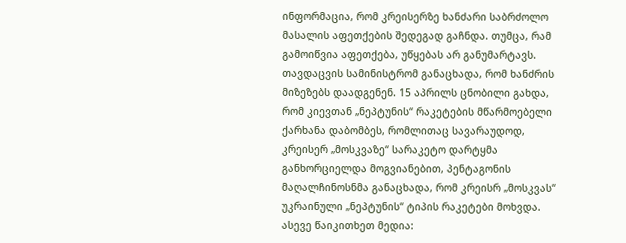ინფორმაცია, რომ კრეისერზე ხანძარი საბრძოლო მასალის აფეთქების შედეგად გაჩნდა. თუმცა, რამ გამოიწვია აფეთქება, უწყებას არ განუმარტავს. თავდაცვის სამინისტრომ განაცხადა, რომ ხანძრის მიზეზებს დაადგენენ. 15 აპრილს ცნობილი გახდა, რომ კიევთან „ნეპტუნის“ რაკეტების მწარმოებელი ქარხანა დაბომბეს, რომლითაც სავარაუდოდ, კრეისერ „მოსკვაზე“ სარაკეტო დარტყმა განხორციელდა მოგვიანებით, პენტაგონის მაღალჩინოსნმა განაცხადა, რომ კრეისრ „მოსკვას“ უკრაინული „ნეპტუნის“ ტიპის რაკეტები მოხვდა. ასევე წაიკითხეთ მედია: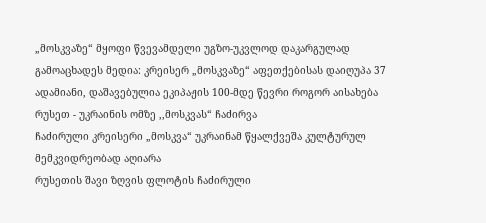„მოსკვაზე“ მყოფი წვევამდელი უგზო-უკვლოდ დაკარგულად გამოაცხადეს მედია: კრეისერ „მოსკვაზე“ აფეთქებისას დაიღუპა 37 ადამიანი, დაშავებულია ეკიპაჟის 100-მდე წევრი როგორ აისახება რუსეთ - უკრაინის ომზე ,,მოსკვას“ ჩაძირვა
ჩაძირული კრეისერი „მოსკვა“ უკრაინამ წყალქვეშა კულტურულ მემკვიდრეობად აღიარა
რუსეთის შავი ზღვის ფლოტის ჩაძირული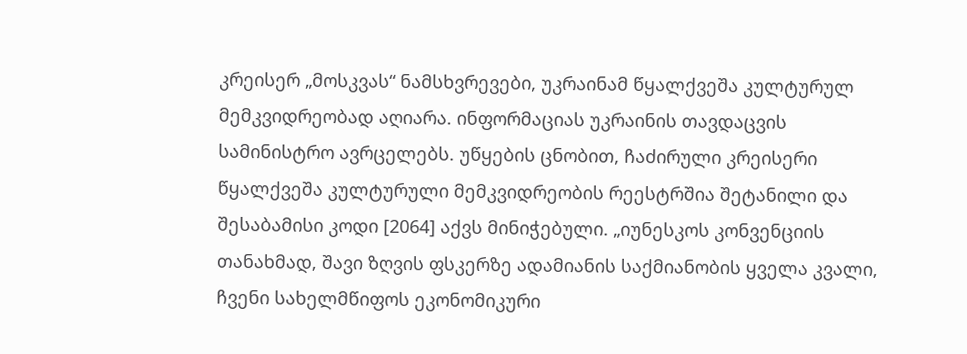კრეისერ „მოსკვას“ ნამსხვრევები, უკრაინამ წყალქვეშა კულტურულ მემკვიდრეობად აღიარა. ინფორმაციას უკრაინის თავდაცვის სამინისტრო ავრცელებს. უწყების ცნობით, ჩაძირული კრეისერი წყალქვეშა კულტურული მემკვიდრეობის რეესტრშია შეტანილი და შესაბამისი კოდი [2064] აქვს მინიჭებული. „იუნესკოს კონვენციის თანახმად, შავი ზღვის ფსკერზე ადამიანის საქმიანობის ყველა კვალი, ჩვენი სახელმწიფოს ეკონომიკური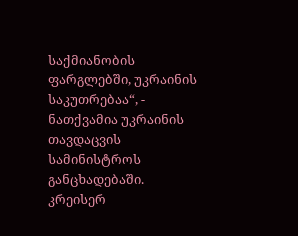საქმიანობის ფარგლებში, უკრაინის საკუთრებაა“, - ნათქვამია უკრაინის თავდაცვის სამინისტროს განცხადებაში. კრეისერ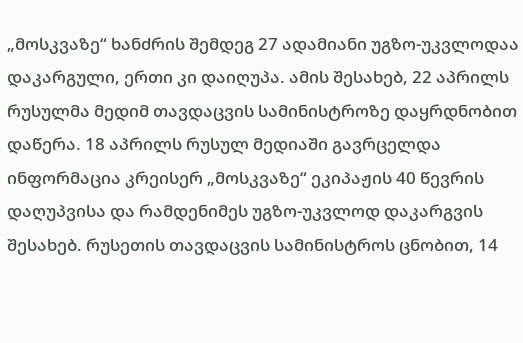„მოსკვაზე“ ხანძრის შემდეგ 27 ადამიანი უგზო-უკვლოდაა დაკარგული, ერთი კი დაიღუპა. ამის შესახებ, 22 აპრილს რუსულმა მედიმ თავდაცვის სამინისტროზე დაყრდნობით დაწერა. 18 აპრილს რუსულ მედიაში გავრცელდა ინფორმაცია კრეისერ „მოსკვაზე“ ეკიპაჟის 40 წევრის დაღუპვისა და რამდენიმეს უგზო-უკვლოდ დაკარგვის შესახებ. რუსეთის თავდაცვის სამინისტროს ცნობით, 14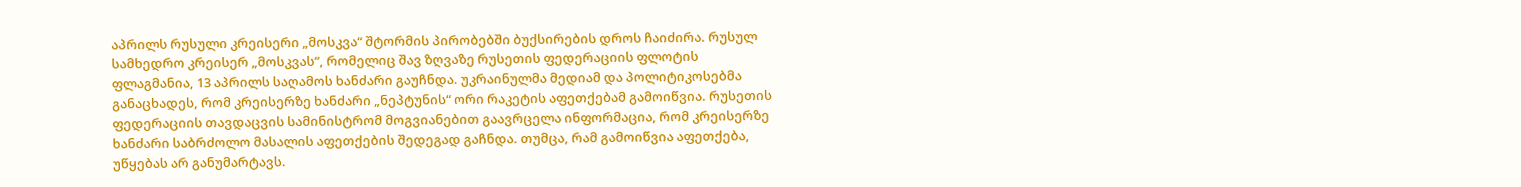აპრილს რუსული კრეისერი „მოსკვა“ შტორმის პირობებში ბუქსირების დროს ჩაიძირა. რუსულ სამხედრო კრეისერ „მოსკვას“, რომელიც შავ ზღვაზე რუსეთის ფედერაციის ფლოტის ფლაგმანია, 13 აპრილს საღამოს ხანძარი გაუჩნდა. უკრაინულმა მედიამ და პოლიტიკოსებმა განაცხადეს, რომ კრეისერზე ხანძარი „ნეპტუნის“ ორი რაკეტის აფეთქებამ გამოიწვია. რუსეთის ფედერაციის თავდაცვის სამინისტრომ მოგვიანებით გაავრცელა ინფორმაცია, რომ კრეისერზე ხანძარი საბრძოლო მასალის აფეთქების შედეგად გაჩნდა. თუმცა, რამ გამოიწვია აფეთქება, უწყებას არ განუმარტავს.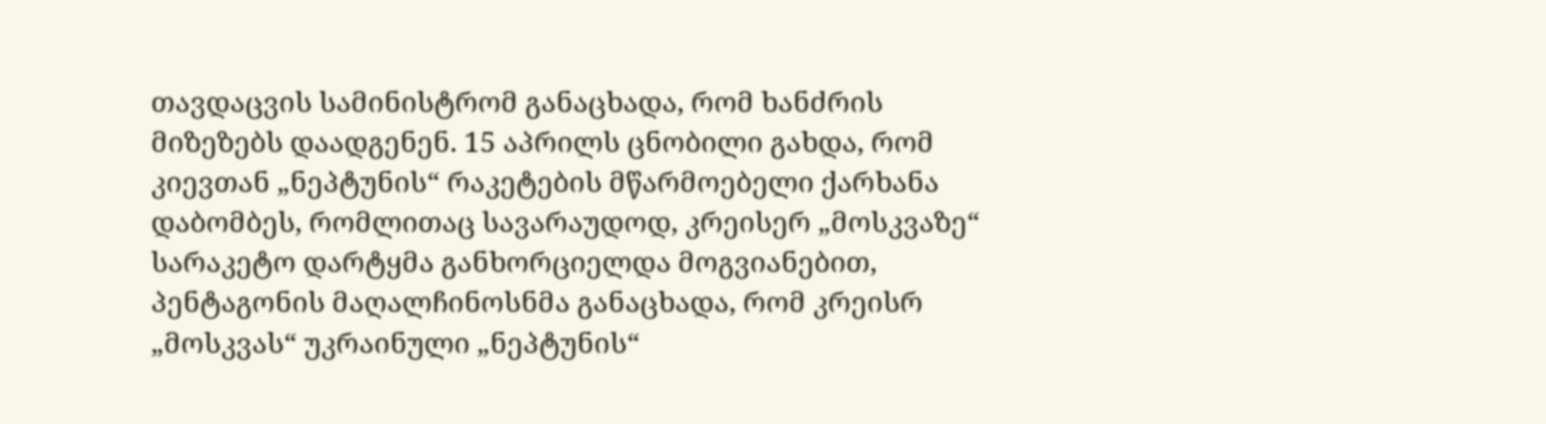თავდაცვის სამინისტრომ განაცხადა, რომ ხანძრის მიზეზებს დაადგენენ. 15 აპრილს ცნობილი გახდა, რომ კიევთან „ნეპტუნის“ რაკეტების მწარმოებელი ქარხანა დაბომბეს, რომლითაც სავარაუდოდ, კრეისერ „მოსკვაზე“ სარაკეტო დარტყმა განხორციელდა მოგვიანებით, პენტაგონის მაღალჩინოსნმა განაცხადა, რომ კრეისრ „მოსკვას“ უკრაინული „ნეპტუნის“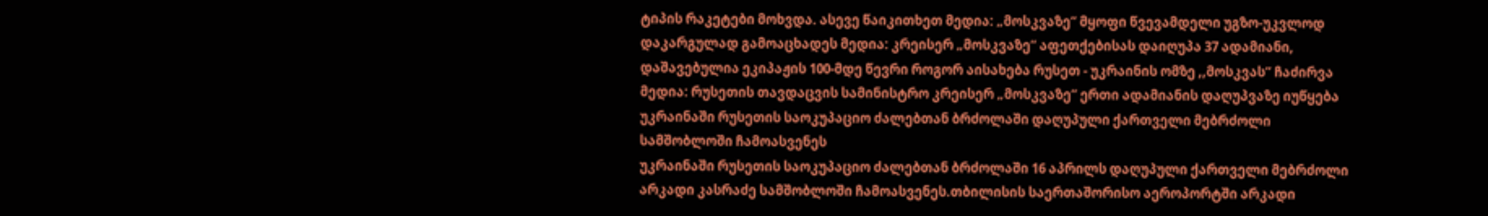ტიპის რაკეტები მოხვდა. ასევე წაიკითხეთ მედია: „მოსკვაზე“ მყოფი წვევამდელი უგზო-უკვლოდ დაკარგულად გამოაცხადეს მედია: კრეისერ „მოსკვაზე“ აფეთქებისას დაიღუპა 37 ადამიანი, დაშავებულია ეკიპაჟის 100-მდე წევრი როგორ აისახება რუსეთ - უკრაინის ომზე ,,მოსკვას“ ჩაძირვა მედია: რუსეთის თავდაცვის სამინისტრო კრეისერ „მოსკვაზე“ ერთი ადამიანის დაღუპვაზე იუწყება
უკრაინაში რუსეთის საოკუპაციო ძალებთან ბრძოლაში დაღუპული ქართველი მებრძოლი სამშობლოში ჩამოასვენეს
უკრაინაში რუსეთის საოკუპაციო ძალებთან ბრძოლაში 16 აპრილს დაღუპული ქართველი მებრძოლი არკადი კასრაძე სამშობლოში ჩამოასვენეს.თბილისის საერთაშორისო აეროპორტში არკადი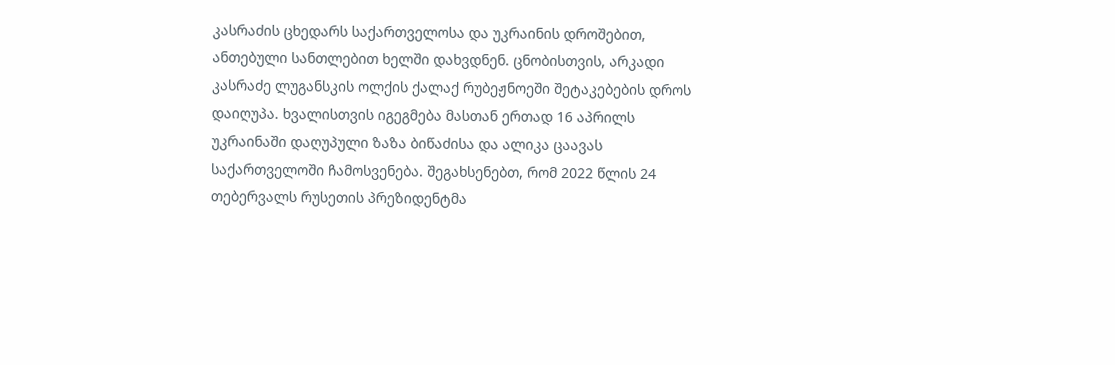კასრაძის ცხედარს საქართველოსა და უკრაინის დროშებით, ანთებული სანთლებით ხელში დახვდნენ. ცნობისთვის, არკადი კასრაძე ლუგანსკის ოლქის ქალაქ რუბეჟნოეში შეტაკებების დროს დაიღუპა. ხვალისთვის იგეგმება მასთან ერთად 16 აპრილს უკრაინაში დაღუპული ზაზა ბიწაძისა და ალიკა ცაავას საქართველოში ჩამოსვენება. შეგახსენებთ, რომ 2022 წლის 24 თებერვალს რუსეთის პრეზიდენტმა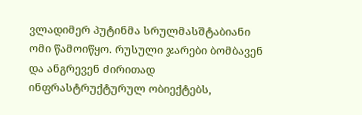ვლადიმერ პუტინმა სრულმასშტაბიანი ომი წამოიწყო. რუსული ჯარები ბომბავენ და ანგრევენ ძირითად ინფრასტრუქტურულ ობიექტებს,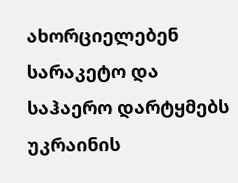ახორციელებენ სარაკეტო და საჰაერო დარტყმებს უკრაინის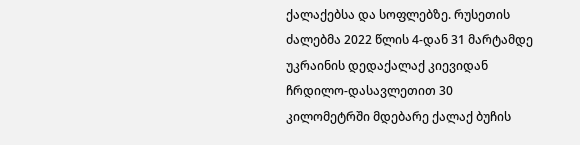ქალაქებსა და სოფლებზე. რუსეთის ძალებმა 2022 წლის 4-დან 31 მარტამდე უკრაინის დედაქალაქ კიევიდან ჩრდილო-დასავლეთით 30 კილომეტრში მდებარე ქალაქ ბუჩის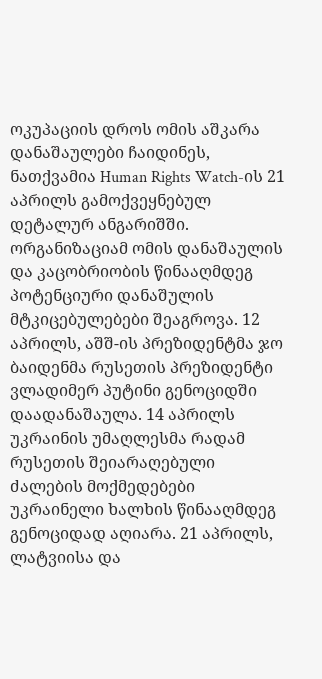ოკუპაციის დროს ომის აშკარა დანაშაულები ჩაიდინეს, ნათქვამია Human Rights Watch-ის 21 აპრილს გამოქვეყნებულ დეტალურ ანგარიშში. ორგანიზაციამ ომის დანაშაულის და კაცობრიობის წინააღმდეგ პოტენციური დანაშულის მტკიცებულებები შეაგროვა. 12 აპრილს, აშშ-ის პრეზიდენტმა ჯო ბაიდენმა რუსეთის პრეზიდენტი ვლადიმერ პუტინი გენოციდში დაადანაშაულა. 14 აპრილს უკრაინის უმაღლესმა რადამ რუსეთის შეიარაღებული ძალების მოქმედებები უკრაინელი ხალხის წინააღმდეგ გენოციდად აღიარა. 21 აპრილს, ლატვიისა და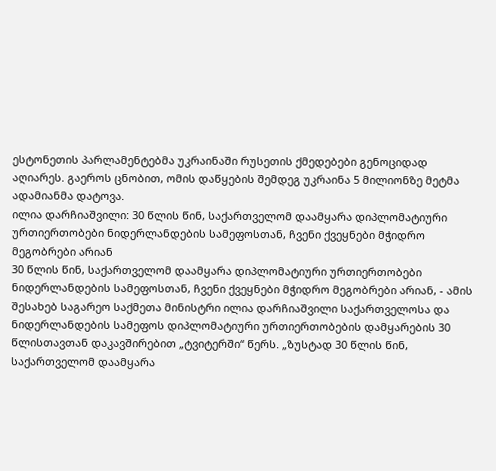ესტონეთის პარლამენტებმა უკრაინაში რუსეთის ქმედებები გენოციდად აღიარეს. გაეროს ცნობით, ომის დაწყების შემდეგ უკრაინა 5 მილიონზე მეტმა ადამიანმა დატოვა.
ილია დარჩიაშვილი: 30 წლის წინ, საქართველომ დაამყარა დიპლომატიური ურთიერთობები ნიდერლანდების სამეფოსთან, ჩვენი ქვეყნები მჭიდრო მეგობრები არიან
30 წლის წინ, საქართველომ დაამყარა დიპლომატიური ურთიერთობები ნიდერლანდების სამეფოსთან, ჩვენი ქვეყნები მჭიდრო მეგობრები არიან, - ამის შესახებ საგარეო საქმეთა მინისტრი ილია დარჩიაშვილი საქართველოსა და ნიდერლანდების სამეფოს დიპლომატიური ურთიერთობების დამყარების 30 წლისთავთან დაკავშირებით „ტვიტერში“ წერს. „ზუსტად 30 წლის წინ, საქართველომ დაამყარა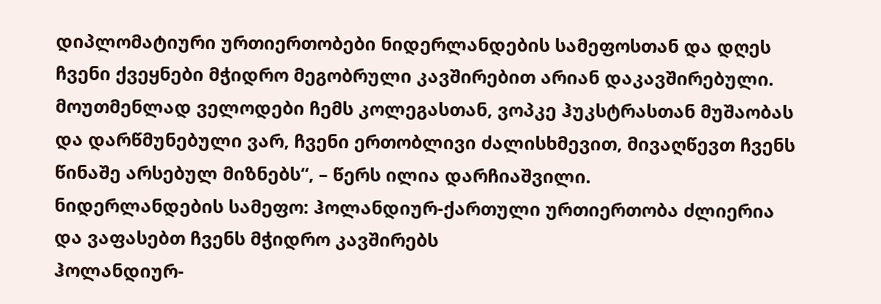დიპლომატიური ურთიერთობები ნიდერლანდების სამეფოსთან და დღეს ჩვენი ქვეყნები მჭიდრო მეგობრული კავშირებით არიან დაკავშირებული. მოუთმენლად ველოდები ჩემს კოლეგასთან, ვოპკე ჰუკსტრასთან მუშაობას და დარწმუნებული ვარ, ჩვენი ერთობლივი ძალისხმევით, მივაღწევთ ჩვენს წინაშე არსებულ მიზნებს“, – წერს ილია დარჩიაშვილი.
ნიდერლანდების სამეფო: ჰოლანდიურ-ქართული ურთიერთობა ძლიერია და ვაფასებთ ჩვენს მჭიდრო კავშირებს
ჰოლანდიურ-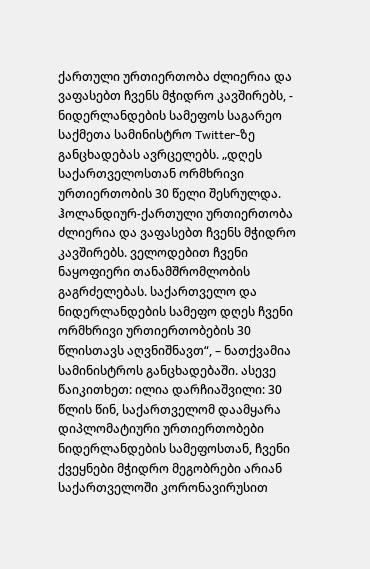ქართული ურთიერთობა ძლიერია და ვაფასებთ ჩვენს მჭიდრო კავშირებს, - ნიდერლანდების სამეფოს საგარეო საქმეთა სამინისტრო Twitter-ზე განცხადებას ავრცელებს. „დღეს საქართველოსთან ორმხრივი ურთიერთობის 30 წელი შესრულდა. ჰოლანდიურ-ქართული ურთიერთობა ძლიერია და ვაფასებთ ჩვენს მჭიდრო კავშირებს. ველოდებით ჩვენი ნაყოფიერი თანამშრომლობის გაგრძელებას. საქართველო და ნიდერლანდების სამეფო დღეს ჩვენი ორმხრივი ურთიერთობების 30 წლისთავს აღვნიშნავთ“, – ნათქვამია სამინისტროს განცხადებაში. ასევე წაიკითხეთ: ილია დარჩიაშვილი: 30 წლის წინ, საქართველომ დაამყარა დიპლომატიური ურთიერთობები ნიდერლანდების სამეფოსთან, ჩვენი ქვეყნები მჭიდრო მეგობრები არიან
საქართველოში კორონავირუსით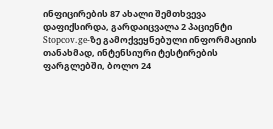ინფიცირების 87 ახალი შემთხვევა დაფიქსირდა, გარდაიცვალა 2 პაციენტი
Stopcov.ge-ზე გამოქვეყნებული ინფორმაციის თანახმად, ინტენსიური ტესტირების ფარგლებში, ბოლო 24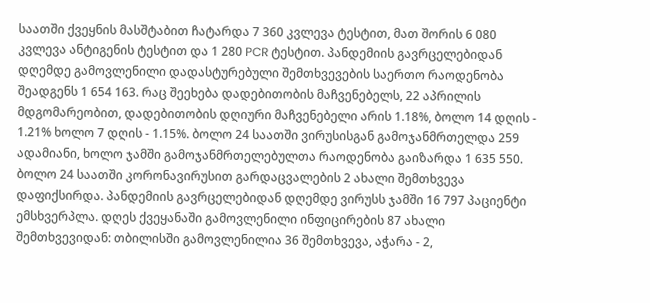საათში ქვეყნის მასშტაბით ჩატარდა 7 360 კვლევა ტესტით, მათ შორის 6 080 კვლევა ანტიგენის ტესტით და 1 280 PCR ტესტით. პანდემიის გავრცელებიდან დღემდე გამოვლენილი დადასტურებული შემთხვევების საერთო რაოდენობა შეადგენს 1 654 163. რაც შეეხება დადებითობის მაჩვენებელს, 22 აპრილის მდგომარეობით, დადებითობის დღიური მაჩვენებელი არის 1.18%, ბოლო 14 დღის - 1.21% ხოლო 7 დღის - 1.15%. ბოლო 24 საათში ვირუსისგან გამოჯანმრთელდა 259 ადამიანი, ხოლო ჯამში გამოჯანმრთელებულთა რაოდენობა გაიზარდა 1 635 550. ბოლო 24 საათში კორონავირუსით გარდაცვალების 2 ახალი შემთხვევა დაფიქსირდა. პანდემიის გავრცელებიდან დღემდე ვირუსს ჯამში 16 797 პაციენტი ემსხვერპლა. დღეს ქვეყანაში გამოვლენილი ინფიცირების 87 ახალი შემთხვევიდან: თბილისში გამოვლენილია 36 შემთხვევა, აჭარა - 2,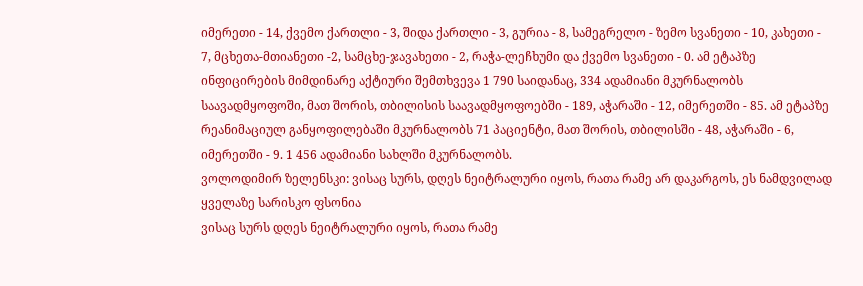იმერეთი - 14, ქვემო ქართლი - 3, შიდა ქართლი - 3, გურია - 8, სამეგრელო - ზემო სვანეთი - 10, კახეთი - 7, მცხეთა-მთიანეთი -2, სამცხე-ჯავახეთი - 2, რაჭა-ლეჩხუმი და ქვემო სვანეთი - 0. ამ ეტაპზე ინფიცირების მიმდინარე აქტიური შემთხვევა 1 790 საიდანაც, 334 ადამიანი მკურნალობს საავადმყოფოში, მათ შორის, თბილისის საავადმყოფოებში - 189, აჭარაში - 12, იმერეთში - 85. ამ ეტაპზე რეანიმაციულ განყოფილებაში მკურნალობს 71 პაციენტი, მათ შორის, თბილისში - 48, აჭარაში - 6, იმერეთში - 9. 1 456 ადამიანი სახლში მკურნალობს.
ვოლოდიმირ ზელენსკი: ვისაც სურს, დღეს ნეიტრალური იყოს, რათა რამე არ დაკარგოს, ეს ნამდვილად ყველაზე სარისკო ფსონია
ვისაც სურს დღეს ნეიტრალური იყოს, რათა რამე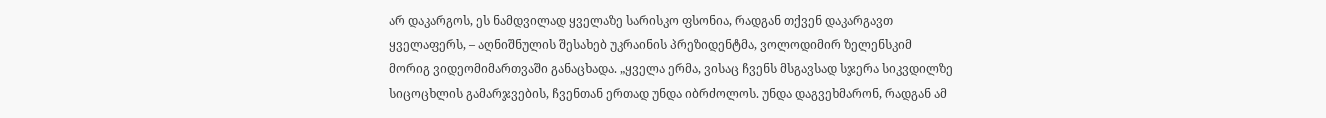არ დაკარგოს, ეს ნამდვილად ყველაზე სარისკო ფსონია, რადგან თქვენ დაკარგავთ ყველაფერს, – აღნიშნულის შესახებ უკრაინის პრეზიდენტმა, ვოლოდიმირ ზელენსკიმ მორიგ ვიდეომიმართვაში განაცხადა. „ყველა ერმა, ვისაც ჩვენს მსგავსად სჯერა სიკვდილზე სიცოცხლის გამარჯვების, ჩვენთან ერთად უნდა იბრძოლოს. უნდა დაგვეხმარონ, რადგან ამ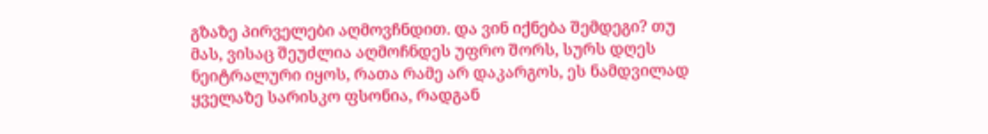გზაზე პირველები აღმოვჩნდით. და ვინ იქნება შემდეგი? თუ მას, ვისაც შეუძლია აღმოჩნდეს უფრო შორს, სურს დღეს ნეიტრალური იყოს, რათა რამე არ დაკარგოს, ეს ნამდვილად ყველაზე სარისკო ფსონია, რადგან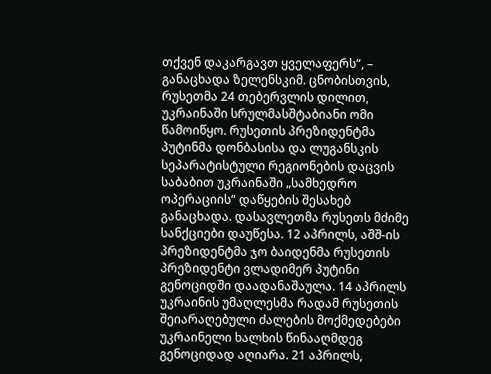თქვენ დაკარგავთ ყველაფერს“, – განაცხადა ზელენსკიმ. ცნობისთვის, რუსეთმა 24 თებერვლის დილით, უკრაინაში სრულმასშტაბიანი ომი წამოიწყო. რუსეთის პრეზიდენტმა პუტინმა დონბასისა და ლუგანსკის სეპარატისტული რეგიონების დაცვის საბაბით უკრაინაში „სამხედრო ოპერაციის“ დაწყების შესახებ განაცხადა. დასავლეთმა რუსეთს მძიმე სანქციები დაუწესა. 12 აპრილს, აშშ-ის პრეზიდენტმა ჯო ბაიდენმა რუსეთის პრეზიდენტი ვლადიმერ პუტინი გენოციდში დაადანაშაულა. 14 აპრილს უკრაინის უმაღლესმა რადამ რუსეთის შეიარაღებული ძალების მოქმედებები უკრაინელი ხალხის წინააღმდეგ გენოციდად აღიარა. 21 აპრილს,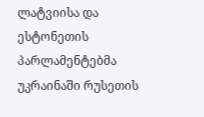ლატვიისა და ესტონეთის პარლამენტებმა უკრაინაში რუსეთის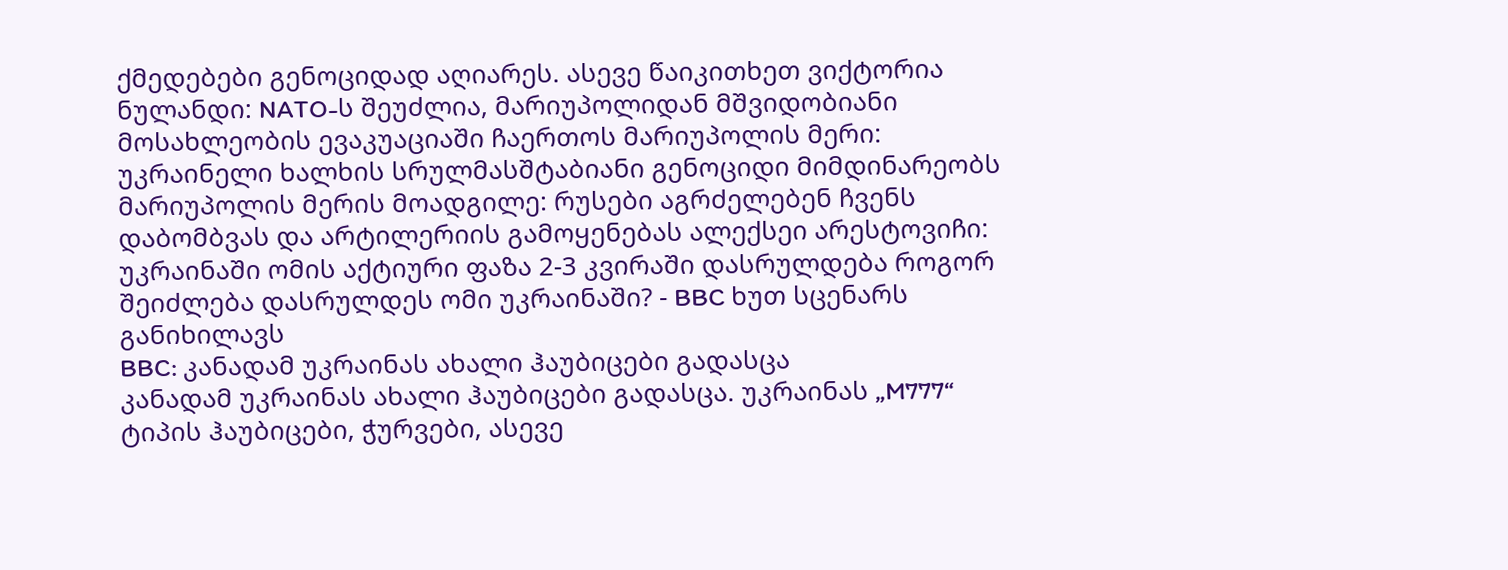ქმედებები გენოციდად აღიარეს. ასევე წაიკითხეთ ვიქტორია ნულანდი: NATO-ს შეუძლია, მარიუპოლიდან მშვიდობიანი მოსახლეობის ევაკუაციაში ჩაერთოს მარიუპოლის მერი: უკრაინელი ხალხის სრულმასშტაბიანი გენოციდი მიმდინარეობს მარიუპოლის მერის მოადგილე: რუსები აგრძელებენ ჩვენს დაბომბვას და არტილერიის გამოყენებას ალექსეი არესტოვიჩი: უკრაინაში ომის აქტიური ფაზა 2-3 კვირაში დასრულდება როგორ შეიძლება დასრულდეს ომი უკრაინაში? - BBC ხუთ სცენარს განიხილავს
BBC: კანადამ უკრაინას ახალი ჰაუბიცები გადასცა
კანადამ უკრაინას ახალი ჰაუბიცები გადასცა. უკრაინას „M777“ ტიპის ჰაუბიცები, ჭურვები, ასევე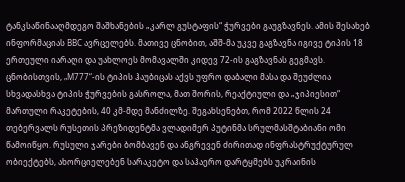ტანკსაწინააღმდეგო შაშხანების „კარლ გუსტაფის“ ჭურვები გაუგზავნეს. ამის შესახებ ინფორმაციას BBC ავრცელებს. მათივე ცნობით, აშშ-მა უკვე გაგზავნა იგივე ტიპის 18 ერთეული იარაღი და უახლოეს მომავალში კიდევ 72-ის გაგზავნას გეგმავს. ცნობისთვის, „M777“-ის ტიპის ჰაუბიცას აქვს უფრო დაბალი მასა და შეუძლია სხვადასხვა ტიპის ჭურვების გასროლა, მათ შორის, რეაქტიული და „ჯიპიესით“ მართული რაკეტების, 40 კმ-მდე მანძილზე. შეგახსენებთ, რომ 2022 წლის 24 თებერვალს რუსეთის პრეზიდენტმა ვლადიმერ პუტინმა სრულმასშტაბიანი ომი წამოიწყო. რუსული ჯარები ბომბავენ და ანგრევენ ძირითად ინფრასტრუქტურულ ობიექტებს, ახორციელებენ სარაკეტო და საჰაერო დარტყმებს უკრაინის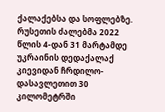ქალაქებსა და სოფლებზე. რუსეთის ძალებმა 2022 წლის 4-დან 31 მარტამდე უკრაინის დედაქალაქ კიევიდან ჩრდილო-დასავლეთით 30 კილომეტრში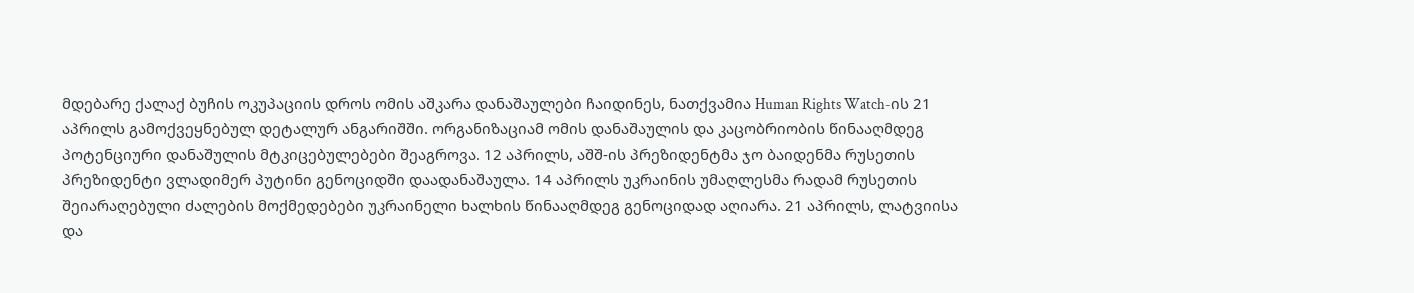მდებარე ქალაქ ბუჩის ოკუპაციის დროს ომის აშკარა დანაშაულები ჩაიდინეს, ნათქვამია Human Rights Watch-ის 21 აპრილს გამოქვეყნებულ დეტალურ ანგარიშში. ორგანიზაციამ ომის დანაშაულის და კაცობრიობის წინააღმდეგ პოტენციური დანაშულის მტკიცებულებები შეაგროვა. 12 აპრილს, აშშ-ის პრეზიდენტმა ჯო ბაიდენმა რუსეთის პრეზიდენტი ვლადიმერ პუტინი გენოციდში დაადანაშაულა. 14 აპრილს უკრაინის უმაღლესმა რადამ რუსეთის შეიარაღებული ძალების მოქმედებები უკრაინელი ხალხის წინააღმდეგ გენოციდად აღიარა. 21 აპრილს, ლატვიისა და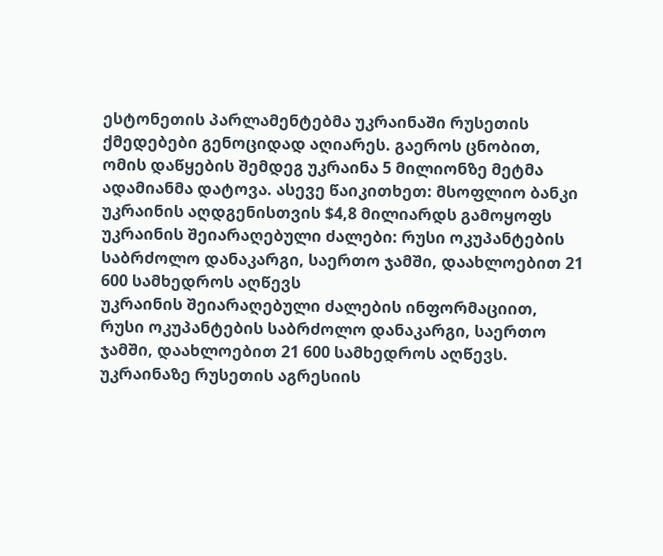ესტონეთის პარლამენტებმა უკრაინაში რუსეთის ქმედებები გენოციდად აღიარეს. გაეროს ცნობით, ომის დაწყების შემდეგ უკრაინა 5 მილიონზე მეტმა ადამიანმა დატოვა. ასევე წაიკითხეთ: მსოფლიო ბანკი უკრაინის აღდგენისთვის $4,8 მილიარდს გამოყოფს
უკრაინის შეიარაღებული ძალები: რუსი ოკუპანტების საბრძოლო დანაკარგი, საერთო ჯამში, დაახლოებით 21 600 სამხედროს აღწევს
უკრაინის შეიარაღებული ძალების ინფორმაციით, რუსი ოკუპანტების საბრძოლო დანაკარგი, საერთო ჯამში, დაახლოებით 21 600 სამხედროს აღწევს. უკრაინაზე რუსეთის აგრესიის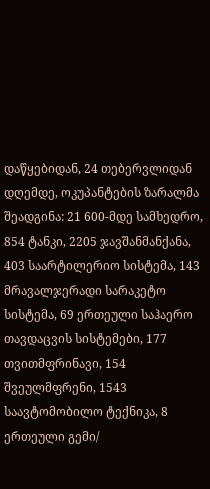დაწყებიდან, 24 თებერვლიდან დღემდე, ოკუპანტების ზარალმა შეადგინა: 21 600-მდე სამხედრო, 854 ტანკი, 2205 ჯავშანმანქანა, 403 საარტილერიო სისტემა, 143 მრავალჯერადი სარაკეტო სისტემა, 69 ერთეული საჰაერო თავდაცვის სისტემები, 177 თვითმფრინავი, 154 შვეულმფრენი, 1543 საავტომობილო ტექნიკა, 8 ერთეული გემი/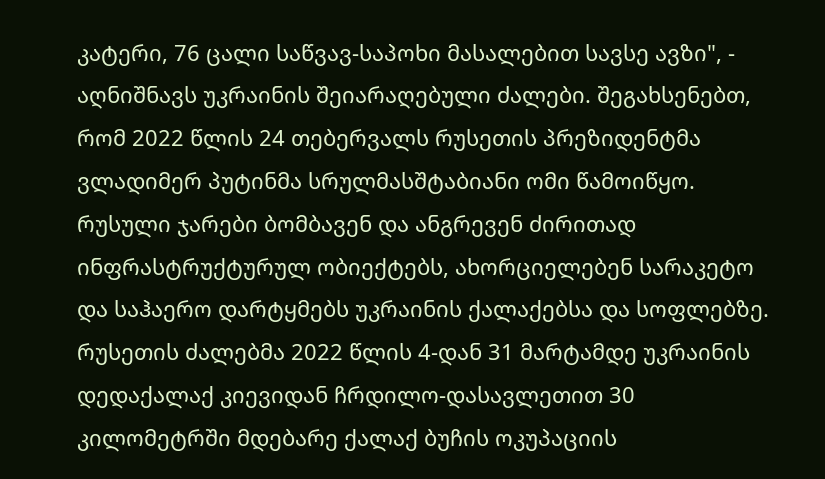კატერი, 76 ცალი საწვავ-საპოხი მასალებით სავსე ავზი", - აღნიშნავს უკრაინის შეიარაღებული ძალები. შეგახსენებთ, რომ 2022 წლის 24 თებერვალს რუსეთის პრეზიდენტმა ვლადიმერ პუტინმა სრულმასშტაბიანი ომი წამოიწყო. რუსული ჯარები ბომბავენ და ანგრევენ ძირითად ინფრასტრუქტურულ ობიექტებს, ახორციელებენ სარაკეტო და საჰაერო დარტყმებს უკრაინის ქალაქებსა და სოფლებზე. რუსეთის ძალებმა 2022 წლის 4-დან 31 მარტამდე უკრაინის დედაქალაქ კიევიდან ჩრდილო-დასავლეთით 30 კილომეტრში მდებარე ქალაქ ბუჩის ოკუპაციის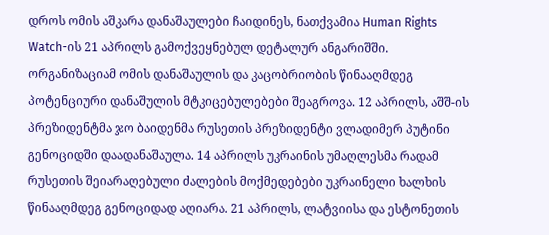დროს ომის აშკარა დანაშაულები ჩაიდინეს, ნათქვამია Human Rights Watch-ის 21 აპრილს გამოქვეყნებულ დეტალურ ანგარიშში. ორგანიზაციამ ომის დანაშაულის და კაცობრიობის წინააღმდეგ პოტენციური დანაშულის მტკიცებულებები შეაგროვა. 12 აპრილს, აშშ-ის პრეზიდენტმა ჯო ბაიდენმა რუსეთის პრეზიდენტი ვლადიმერ პუტინი გენოციდში დაადანაშაულა. 14 აპრილს უკრაინის უმაღლესმა რადამ რუსეთის შეიარაღებული ძალების მოქმედებები უკრაინელი ხალხის წინააღმდეგ გენოციდად აღიარა. 21 აპრილს, ლატვიისა და ესტონეთის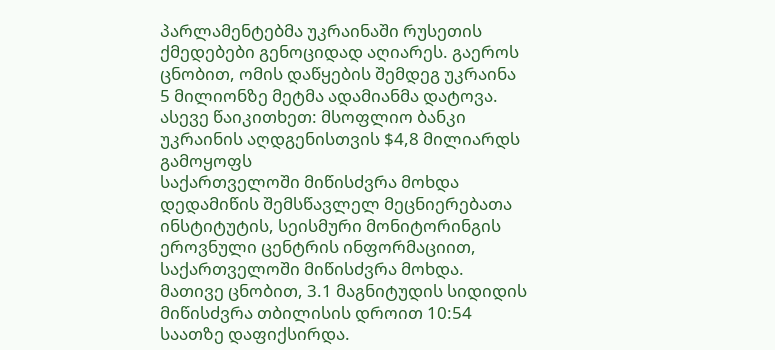პარლამენტებმა უკრაინაში რუსეთის ქმედებები გენოციდად აღიარეს. გაეროს ცნობით, ომის დაწყების შემდეგ უკრაინა 5 მილიონზე მეტმა ადამიანმა დატოვა. ასევე წაიკითხეთ: მსოფლიო ბანკი უკრაინის აღდგენისთვის $4,8 მილიარდს გამოყოფს
საქართველოში მიწისძვრა მოხდა
დედამიწის შემსწავლელ მეცნიერებათა ინსტიტუტის, სეისმური მონიტორინგის ეროვნული ცენტრის ინფორმაციით, საქართველოში მიწისძვრა მოხდა. მათივე ცნობით, 3.1 მაგნიტუდის სიდიდის მიწისძვრა თბილისის დროით 10:54 საათზე დაფიქსირდა.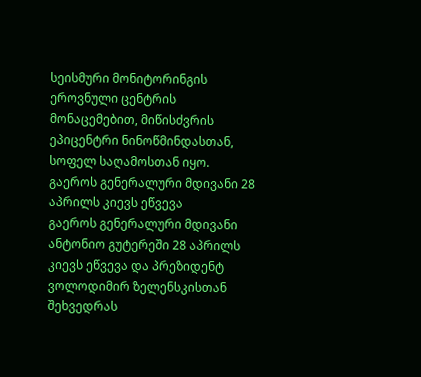სეისმური მონიტორინგის ეროვნული ცენტრის მონაცემებით, მიწისძვრის ეპიცენტრი ნინოწმინდასთან, სოფელ საღამოსთან იყო.
გაეროს გენერალური მდივანი 28 აპრილს კიევს ეწვევა
გაეროს გენერალური მდივანი ანტონიო გუტერეში 28 აპრილს კიევს ეწვევა და პრეზიდენტ ვოლოდიმირ ზელენსკისთან შეხვედრას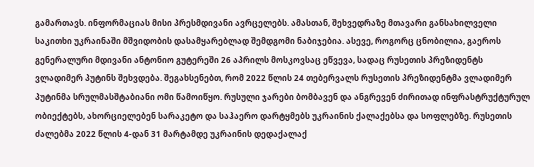გამართავს. ინფორმაციას მისი პრესმდივანი ავრცელებს. ამასთან, შეხვედრაზე მთავარი განსახილველი საკითხი უკრაინაში მშვიდობის დასამყარებლად შემდგომი ნაბიჯებია. ასევე, როგორც ცნობილია, გაეროს გენერალური მდივანი ანტონიო გუტერეში 26 აპრილს მოსკოვსაც ეწვევა, სადაც რუსეთის პრეზიდენტს ვლადიმერ პუტინს შეხვდება. შეგახსენებთ, რომ 2022 წლის 24 თებერვალს რუსეთის პრეზიდენტმა ვლადიმერ პუტინმა სრულმასშტაბიანი ომი წამოიწყო. რუსული ჯარები ბომბავენ და ანგრევენ ძირითად ინფრასტრუქტურულ ობიექტებს, ახორციელებენ სარაკეტო და საჰაერო დარტყმებს უკრაინის ქალაქებსა და სოფლებზე. რუსეთის ძალებმა 2022 წლის 4-დან 31 მარტამდე უკრაინის დედაქალაქ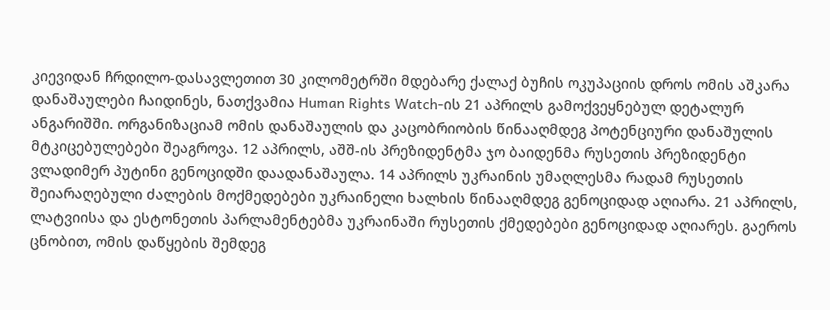კიევიდან ჩრდილო-დასავლეთით 30 კილომეტრში მდებარე ქალაქ ბუჩის ოკუპაციის დროს ომის აშკარა დანაშაულები ჩაიდინეს, ნათქვამია Human Rights Watch-ის 21 აპრილს გამოქვეყნებულ დეტალურ ანგარიშში. ორგანიზაციამ ომის დანაშაულის და კაცობრიობის წინააღმდეგ პოტენციური დანაშულის მტკიცებულებები შეაგროვა. 12 აპრილს, აშშ-ის პრეზიდენტმა ჯო ბაიდენმა რუსეთის პრეზიდენტი ვლადიმერ პუტინი გენოციდში დაადანაშაულა. 14 აპრილს უკრაინის უმაღლესმა რადამ რუსეთის შეიარაღებული ძალების მოქმედებები უკრაინელი ხალხის წინააღმდეგ გენოციდად აღიარა. 21 აპრილს, ლატვიისა და ესტონეთის პარლამენტებმა უკრაინაში რუსეთის ქმედებები გენოციდად აღიარეს. გაეროს ცნობით, ომის დაწყების შემდეგ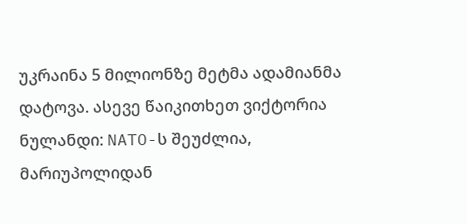უკრაინა 5 მილიონზე მეტმა ადამიანმა დატოვა. ასევე წაიკითხეთ ვიქტორია ნულანდი: NATO-ს შეუძლია, მარიუპოლიდან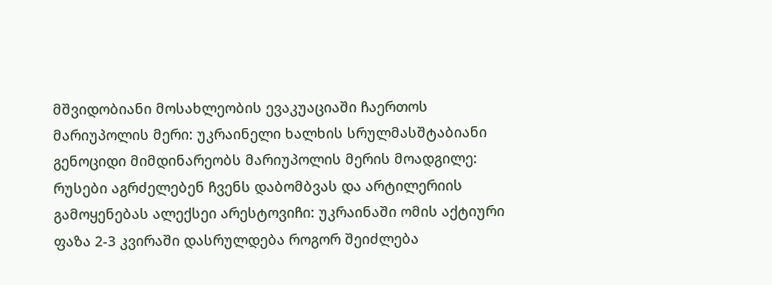მშვიდობიანი მოსახლეობის ევაკუაციაში ჩაერთოს მარიუპოლის მერი: უკრაინელი ხალხის სრულმასშტაბიანი გენოციდი მიმდინარეობს მარიუპოლის მერის მოადგილე: რუსები აგრძელებენ ჩვენს დაბომბვას და არტილერიის გამოყენებას ალექსეი არესტოვიჩი: უკრაინაში ომის აქტიური ფაზა 2-3 კვირაში დასრულდება როგორ შეიძლება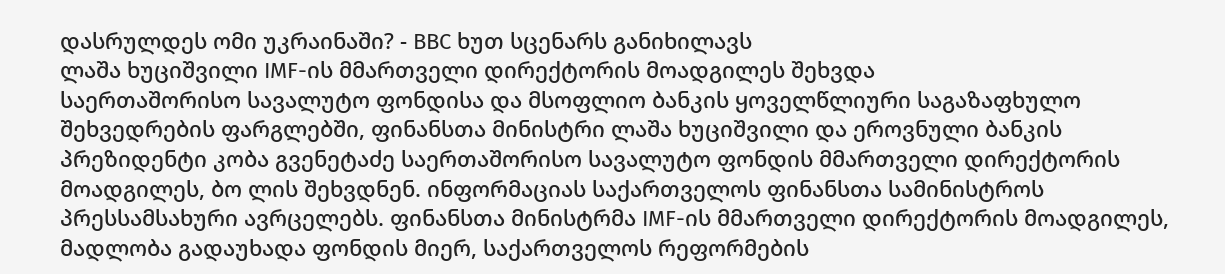დასრულდეს ომი უკრაინაში? - BBC ხუთ სცენარს განიხილავს
ლაშა ხუციშვილი IMF-ის მმართველი დირექტორის მოადგილეს შეხვდა
საერთაშორისო სავალუტო ფონდისა და მსოფლიო ბანკის ყოველწლიური საგაზაფხულო შეხვედრების ფარგლებში, ფინანსთა მინისტრი ლაშა ხუციშვილი და ეროვნული ბანკის პრეზიდენტი კობა გვენეტაძე საერთაშორისო სავალუტო ფონდის მმართველი დირექტორის მოადგილეს, ბო ლის შეხვდნენ. ინფორმაციას საქართველოს ფინანსთა სამინისტროს პრესსამსახური ავრცელებს. ფინანსთა მინისტრმა IMF-ის მმართველი დირექტორის მოადგილეს, მადლობა გადაუხადა ფონდის მიერ, საქართველოს რეფორმების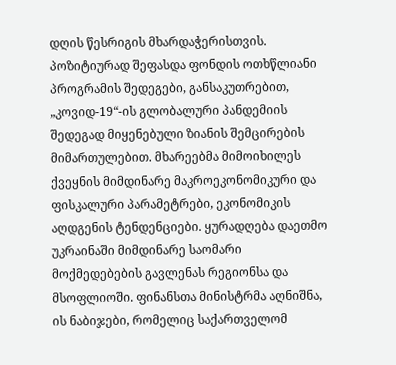დღის წესრიგის მხარდაჭერისთვის. პოზიტიურად შეფასდა ფონდის ოთხწლიანი პროგრამის შედეგები, განსაკუთრებით, „კოვიდ-19“-ის გლობალური პანდემიის შედეგად მიყენებული ზიანის შემცირების მიმართულებით. მხარეებმა მიმოიხილეს ქვეყნის მიმდინარე მაკროეკონომიკური და ფისკალური პარამეტრები, ეკონომიკის აღდგენის ტენდენციები. ყურადღება დაეთმო უკრაინაში მიმდინარე საომარი მოქმედებების გავლენას რეგიონსა და მსოფლიოში. ფინანსთა მინისტრმა აღნიშნა, ის ნაბიჯები, რომელიც საქართველომ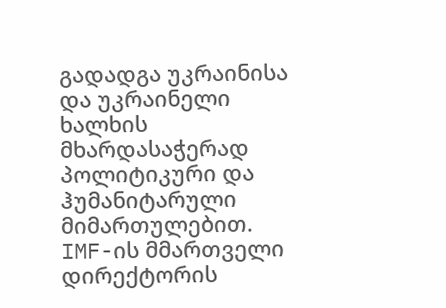გადადგა უკრაინისა და უკრაინელი ხალხის მხარდასაჭერად პოლიტიკური და ჰუმანიტარული მიმართულებით. IMF-ის მმართველი დირექტორის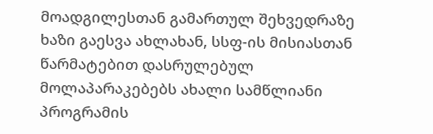მოადგილესთან გამართულ შეხვედრაზე ხაზი გაესვა ახლახან, სსფ-ის მისიასთან წარმატებით დასრულებულ მოლაპარაკებებს ახალი სამწლიანი პროგრამის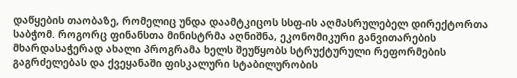დაწყების თაობაზე, რომელიც უნდა დაამტკიცოს სსფ-ის აღმასრულებელ დირექტორთა საბჭომ. როგორც ფინანსთა მინისტრმა აღნიშნა, ეკონომიკური განვითარების მხარდასაჭერად ახალი პროგრამა ხელს შეუწყობს სტრუქტურული რეფორმების გაგრძელებას და ქვეყანაში ფისკალური სტაბილურობის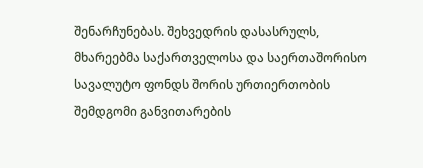შენარჩუნებას. შეხვედრის დასასრულს, მხარეებმა საქართველოსა და საერთაშორისო სავალუტო ფონდს შორის ურთიერთობის შემდგომი განვითარების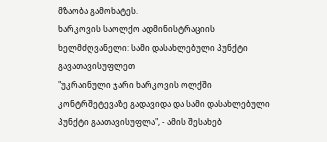მზაობა გამოხატეს.
ხარკოვის საოლქო ადმინისტრაციის ხელმძღვანელი: სამი დასახლებული პუნქტი გავათავისუფლეთ
"უკრაინული ჯარი ხარკოვის ოლქში კონტრშეტევაზე გადავიდა და სამი დასახლებული პუნქტი გაათავისუფლა", - ამის შესახებ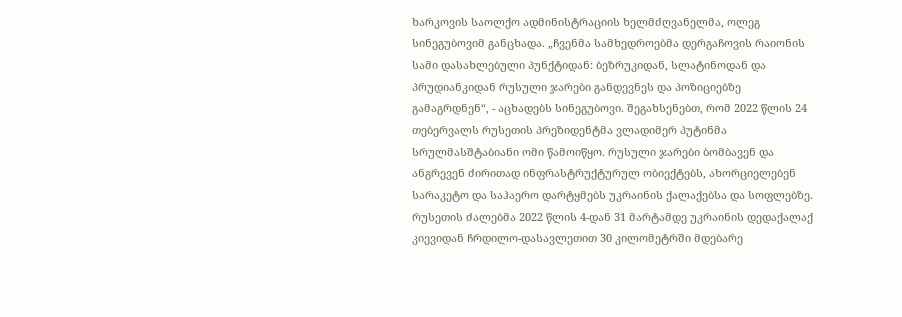ხარკოვის საოლქო ადმინისტრაციის ხელმძღვანელმა, ოლეგ სინეგუბოვიმ განცხადა. „ჩვენმა სამხედროებმა დერგაჩოვის რაიონის სამი დასახლებული პუნქტიდან: ბეზრუკიდან, სლატინოდან და პრუდიანკიდან რუსული ჯარები განდევნეს და პოზიციებზე გამაგრდნენ“, - აცხადებს სინეგუბოვი. შეგახსენებთ, რომ 2022 წლის 24 თებერვალს რუსეთის პრეზიდენტმა ვლადიმერ პუტინმა სრულმასშტაბიანი ომი წამოიწყო. რუსული ჯარები ბომბავენ და ანგრევენ ძირითად ინფრასტრუქტურულ ობიექტებს, ახორციელებენ სარაკეტო და საჰაერო დარტყმებს უკრაინის ქალაქებსა და სოფლებზე. რუსეთის ძალებმა 2022 წლის 4-დან 31 მარტამდე უკრაინის დედაქალაქ კიევიდან ჩრდილო-დასავლეთით 30 კილომეტრში მდებარე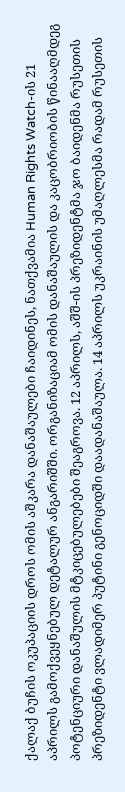ქალაქ ბუჩის ოკუპაციის დროს ომის აშკარა დანაშაულები ჩაიდინეს, ნათქვამია Human Rights Watch-ის 21 აპრილს გამოქვეყნებულ დეტალურ ანგარიშში. ორგანიზაციამ ომის დანაშაულის და კაცობრიობის წინააღმდეგ პოტენციური დანაშულის მტკიცებულებები შეაგროვა. 12 აპრილს, აშშ-ის პრეზიდენტმა ჯო ბაიდენმა რუსეთის პრეზიდენტი ვლადიმერ პუტინი გენოციდში დაადანაშაულა. 14 აპრილს უკრაინის უმაღლესმა რადამ რუსეთის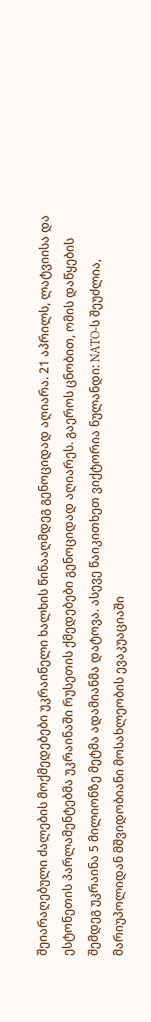შეიარაღებული ძალების მოქმედებები უკრაინელი ხალხის წინააღმდეგ გენოციდად აღიარა. 21 აპრილს, ლატვიისა და ესტონეთის პარლამენტებმა უკრაინაში რუსეთის ქმედებები გენოციდად აღიარეს. გაეროს ცნობით, ომის დაწყების შემდეგ უკრაინა 5 მილიონზე მეტმა ადამიანმა დატოვა. ასევე წაიკითხეთ ვიქტორია ნულანდი: NATO-ს შეუძლია, მარიუპოლიდან მშვიდობიანი მოსახლეობის ევაკუაციაში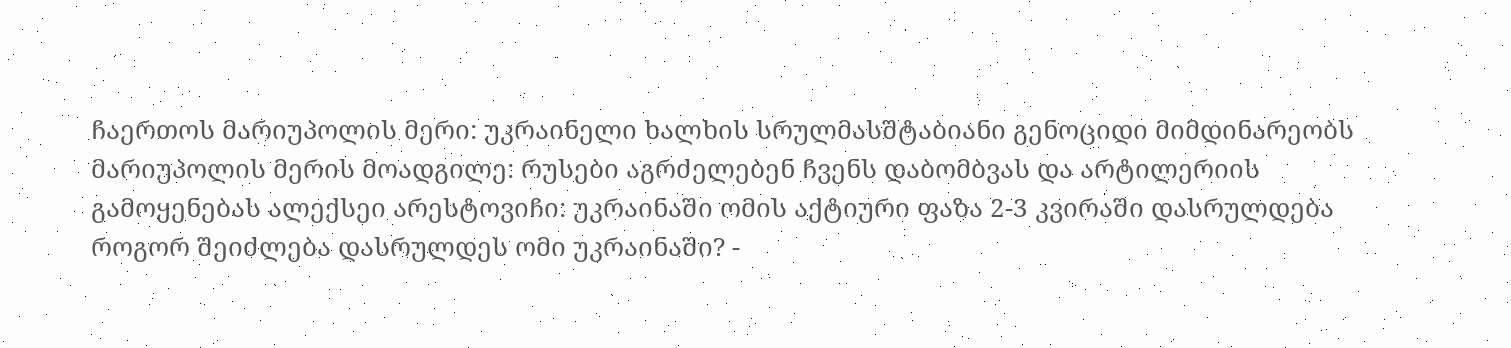ჩაერთოს მარიუპოლის მერი: უკრაინელი ხალხის სრულმასშტაბიანი გენოციდი მიმდინარეობს მარიუპოლის მერის მოადგილე: რუსები აგრძელებენ ჩვენს დაბომბვას და არტილერიის გამოყენებას ალექსეი არესტოვიჩი: უკრაინაში ომის აქტიური ფაზა 2-3 კვირაში დასრულდება როგორ შეიძლება დასრულდეს ომი უკრაინაში? -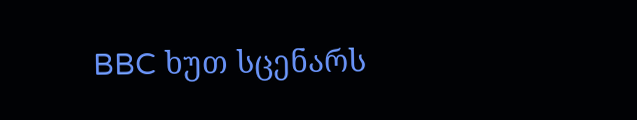BBC ხუთ სცენარს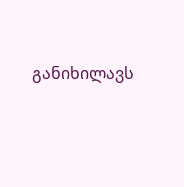განიხილავს